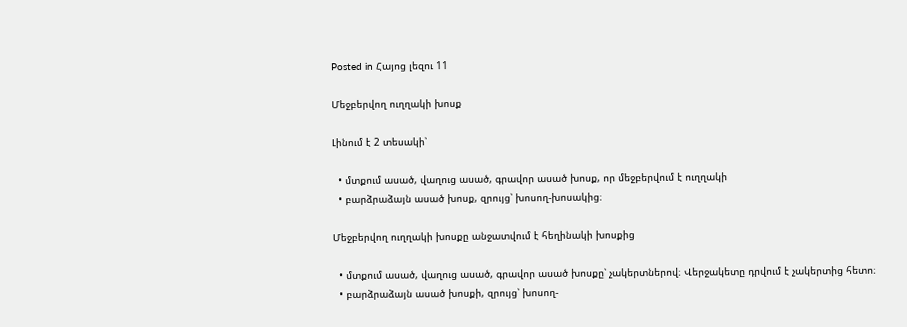Posted in Հայոց լեզու 11

Մեջբերվող ուղղակի խոսք

Լինում է 2 տեսակի՝

  • մտքում ասած, վաղուց ասած, գրավոր ասած խոսք, որ մեջբերվում է ուղղակի
  • բարձրաձայն ասած խոսք, զրույց՝ խոսող-խոսակից։

Մեջբերվող ուղղակի խոսքը անջատվում է հեղինակի խոսքից

  • մտքում ասած, վաղուց ասած, գրավոր ասած խոսքը՝ չակերտներով։ Վերջակետը դրվում է չակերտից հետո։
  • բարձրաձայն ասած խոսքի, զրույց՝ խոսող-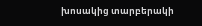խոսակից տարբերակի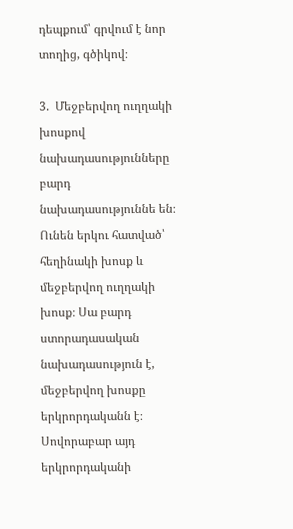դեպքում՝ գրվում է նոր տողից, գծիկով։

3.  Մեջբերվող ուղղակի խոսքով նախադասությունները բարդ նախադասություննե են։ Ունեն երկու հատված՝ հեղինակի խոսք և մեջբերվող ուղղակի խոսք։ Սա բարդ ստորադասական նախադասություն է, մեջբերվող խոսքը երկրորդականն է։ Սովորաբար այդ երկրորդականի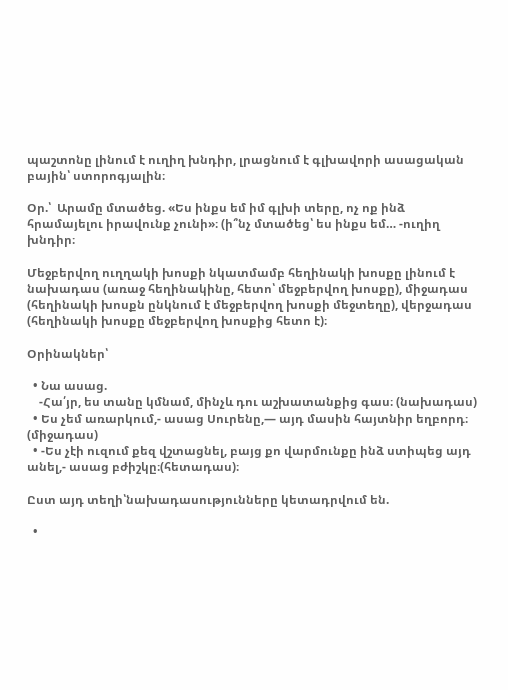պաշտոնը լինում է ուղիղ խնդիր, լրացնում է գլխավորի ասացական բային՝ ստորոգյալին։

Օր.՝  Արամը մտածեց. «Ես ինքս եմ իմ գլխի տերը, ոչ ոք ինձ հրամայելու իրավունք չունի»։ (ի՞նչ մտածեց՝ ես ինքս եմ… -ուղիղ խնդիր։

Մեջբերվող ուղղակի խոսքի նկատմամբ հեղինակի խոսքը լինում է նախադաս (առաջ հեղինակինը, հետո՝ մեջբերվող խոսքը), միջադաս (հեղինակի խոսքն ընկնում է մեջբերվող խոսքի մեջտեղը), վերջադաս (հեղինակի խոսքը մեջբերվող խոսքից հետո է)։

Օրինակներ՝

  • Նա ասաց.
    -Հա՛յր, ես տանը կմնամ, մինչև դու աշխատանքից գաս։ (նախադաս)
  • Ես չեմ առարկում,- ասաց Սուրենը,— այդ մասին հայտնիր եղբորդ։ (միջադաս)
  • -Ես չէի ուզում քեզ վշտացնել, բայց քո վարմունքը ինձ ստիպեց այդ անել,- ասաց բժիշկը։(հետադաս)։

Ըստ այդ տեղի՝նախադասությունները կետադրվում են.

  •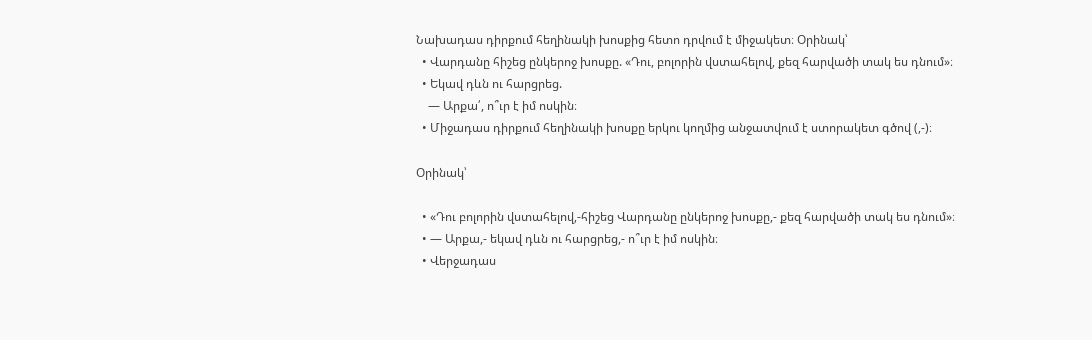Նախադաս դիրքում հեղինակի խոսքից հետո դրվում է միջակետ։ Օրինակ՝
  • Վարդանը հիշեց ընկերոջ խոսքը. «Դու, բոլորին վստահելով, քեզ հարվածի տակ ես դնում»։
  • Եկավ դևն ու հարցրեց.
    — Արքա՛, ո՞ւր է իմ ոսկին։
  • Միջադաս դիրքում հեղինակի խոսքը երկու կողմից անջատվում է ստորակետ գծով (,-)։

Օրինակ՝

  • «Դու բոլորին վստահելով,-հիշեց Վարդանը ընկերոջ խոսքը,- քեզ հարվածի տակ ես դնում»։
  • — Արքա,- եկավ դևն ու հարցրեց,- ո՞ւր է իմ ոսկին։
  • Վերջադաս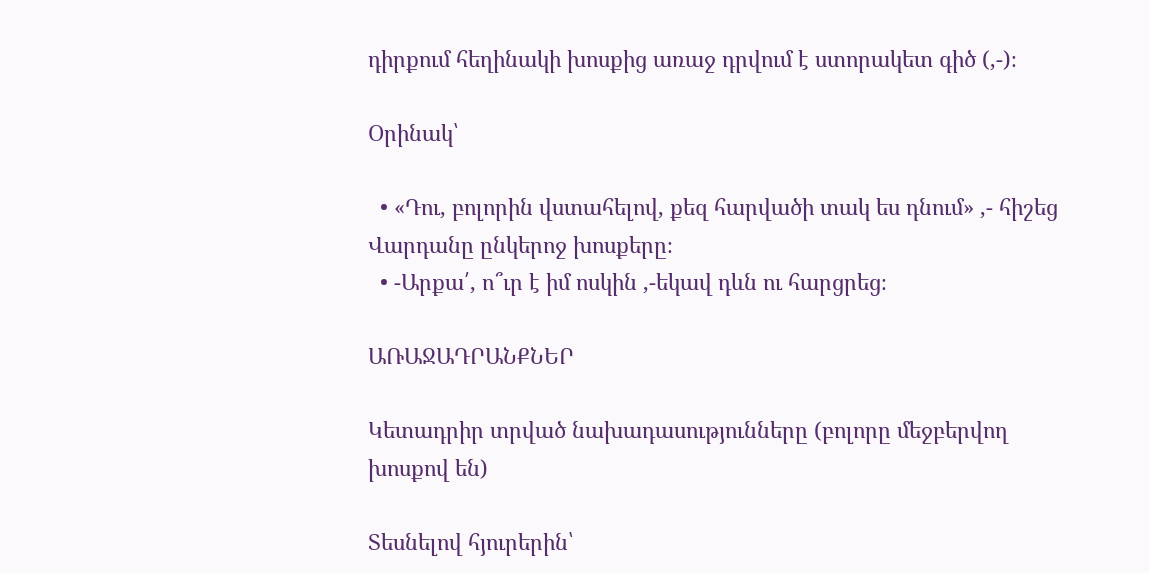դիրքում հեղինակի խոսքից առաջ դրվում է ստորակետ գիծ (,-)։

Օրինակ՝

  • «Դու, բոլորին վստահելով, քեզ հարվածի տակ ես դնում» ,- հիշեց Վարդանը ընկերոջ խոսքերը։
  • -Արքա՛, ո՞ւր է իմ ոսկին ,-եկավ դևն ու հարցրեց։

ԱՌԱՋԱԴՐԱՆՔՆԵՐ

Կետադրիր տրված նախադասությունները (բոլորը մեջբերվող խոսքով են)

Տեսնելով հյուրերին՝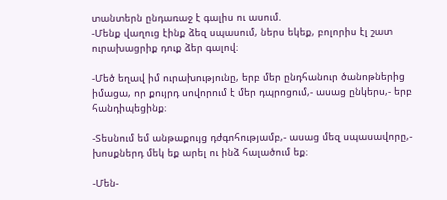տանտերն ընդառաջ է գալիս ու ասում.
-Մենք վաղուց էինք ձեզ սպասում, ներս եկեք, բոլորիս էլ շատ ուրախացրիք դուք ձեր գալով։

-Մեծ եղավ իմ ուրախությունը, երբ մեր ընդհանուր ծանոթներից իմացա, որ քույրդ սովորում է մեր դպրոցում,- ասաց ընկերս,- երբ հանդիպեցինք։

-Տեսնում եմ անթաքույց դժգոհությամբ,- ասաց մեզ սպասավորը,- խոսքներդ մեկ եք արել ու ինձ հալածում եք։

-Մեն-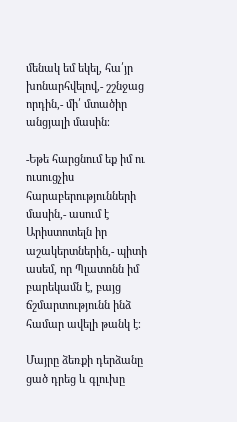մենակ եմ եկել, հա՛յր խոնարհվելով,- շշնջաց որդին,- մի՛ մտածիր անցյալի մասին։

-Եթե հարցնում եք իմ ու ուսուցչիս հարաբերությունների մասին,- ասում է Արիստոտելն իր աշակերտներին,- պիտի ասեմ, որ Պլատոնն իմ բարեկամն է, բայց ճշմարտությունն ինձ համար ավելի թանկ է։

Մայրը ձեռքի դերձանը ցած դրեց և գլուխը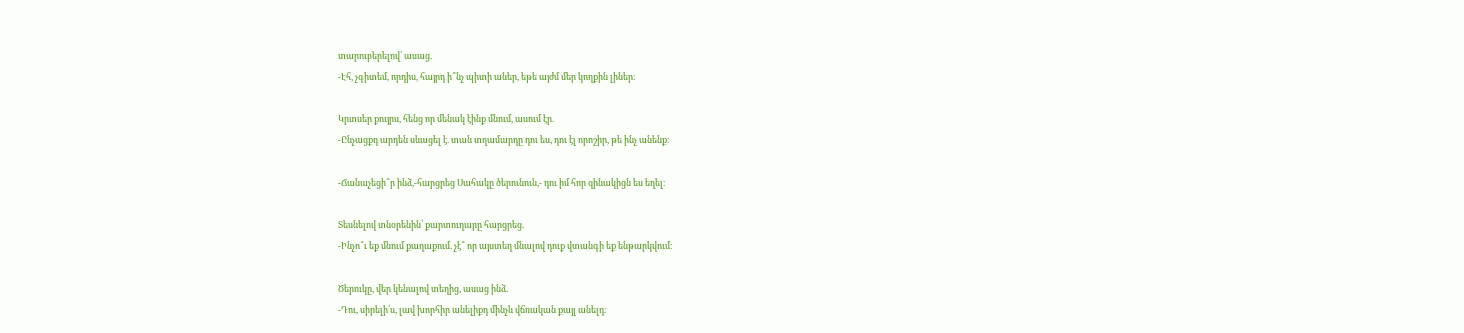տարուբերելով՝ ասաց.
-Էհ, չգիտեմ, որդիս, հայրդ ի՞նչ պիտի աներ, եթե այժմ մեր կողքին լիներ։

Կրտսեր քույրս, հենց որ մենակ էինք մնում, ասում էր.
-Ընչացքդ արդեն սևացել է. տան տղամարդը դու ես, դու էլ որոշիր, թե ինչ անենք։

-Ճանաչեցի՞ր ինձ,-հարցրեց Սահակը ծերունուն,- դու իմ հոր զինակիցն ես եղել։

Տեսնելով տնօրենին՝ քարտուղարը հարցրեց.
-Ինչո՞ւ եք մնում քաղաքում. չէ՞ որ այստեղ մնալով դուք վտանգի եք ենթարկվում։

Ծերուկը, վեր կենալով տեղից, ասաց ինձ.
-Դու, սիրելի՛ս, լավ խորհիր անելիքդ մինչև վճռական քայլ անելդ։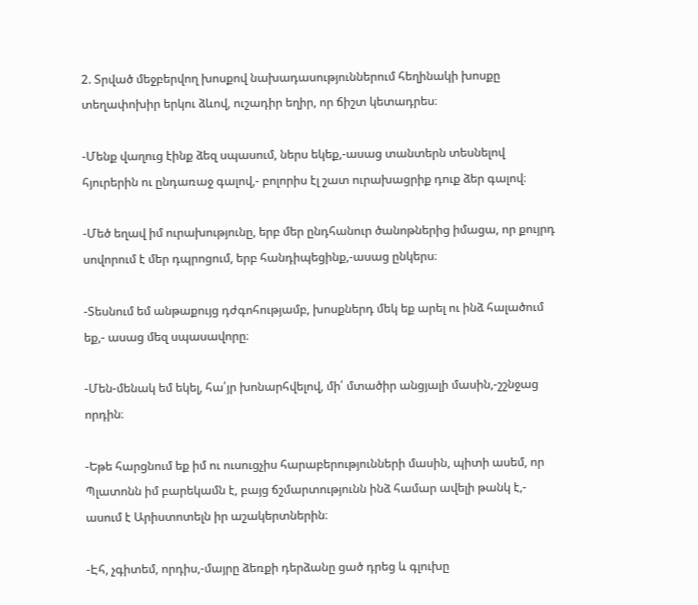2. Տրված մեջբերվող խոսքով նախադասություններում հեղինակի խոսքը տեղափոխիր երկու ձևով, ուշադիր եղիր, որ ճիշտ կետադրես։

-Մենք վաղուց էինք ձեզ սպասում, ներս եկեք,-ասաց տանտերն տեսնելով հյուրերին ու ընդառաջ գալով,- բոլորիս էլ շատ ուրախացրիք դուք ձեր գալով։

-Մեծ եղավ իմ ուրախությունը, երբ մեր ընդհանուր ծանոթներից իմացա, որ քույրդ սովորում է մեր դպրոցում, երբ հանդիպեցինք,-ասաց ընկերս։

-Տեսնում եմ անթաքույց դժգոհությամբ, խոսքներդ մեկ եք արել ու ինձ հալածում եք,- ասաց մեզ սպասավորը։

-Մեն-մենակ եմ եկել, հա՛յր խոնարհվելով, մի՛ մտածիր անցյալի մասին,-շշնջաց որդին։

-Եթե հարցնում եք իմ ու ուսուցչիս հարաբերությունների մասին, պիտի ասեմ, որ Պլատոնն իմ բարեկամն է, բայց ճշմարտությունն ինձ համար ավելի թանկ է,- ասում է Արիստոտելն իր աշակերտներին։

-Էհ, չգիտեմ, որդիս,-մայրը ձեռքի դերձանը ցած դրեց և գլուխը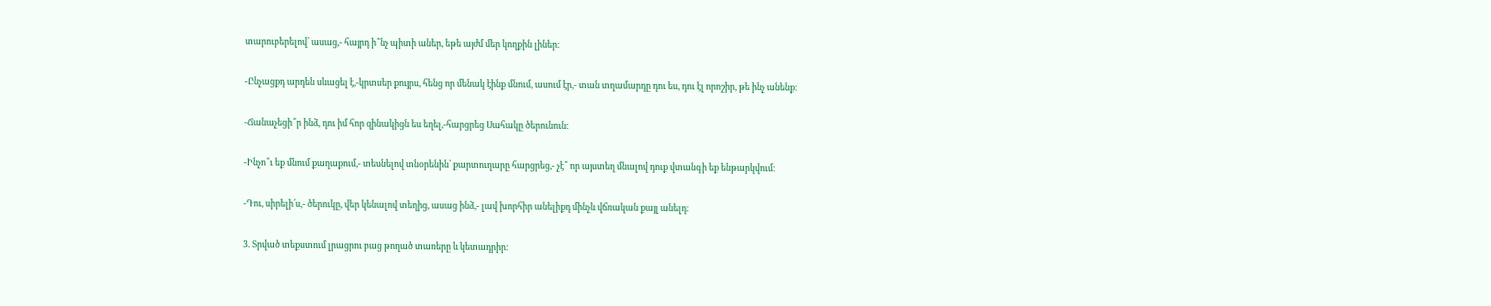տարուբերելով՝ ասաց,- հայրդ ի՞նչ պիտի աներ, եթե այժմ մեր կողքին լիներ։

-Ընչացքդ արդեն սևացել է,-կրտսեր քույրս, հենց որ մենակ էինք մնում, ասում էր,- տան տղամարդը դու ես, դու էլ որոշիր, թե ինչ անենք։

-Ճանաչեցի՞ր ինձ, դու իմ հոր զինակիցն ես եղել,-հարցրեց Սահակը ծերունուն։

-Ինչո՞ւ եք մնում քաղաքում,- տեսնելով տնօրենին՝ քարտուղարը հարցրեց,- չէ՞ որ այստեղ մնալով դուք վտանգի եք ենթարկվում։

-Դու, սիրելի՛ս,- ծերուկը, վեր կենալով տեղից, ասաց ինձ,- լավ խորհիր անելիքդ մինչև վճռական քայլ անելդ։

3. Տրված տեքստում լրացրու բաց թողած տառերը և կետադրիր։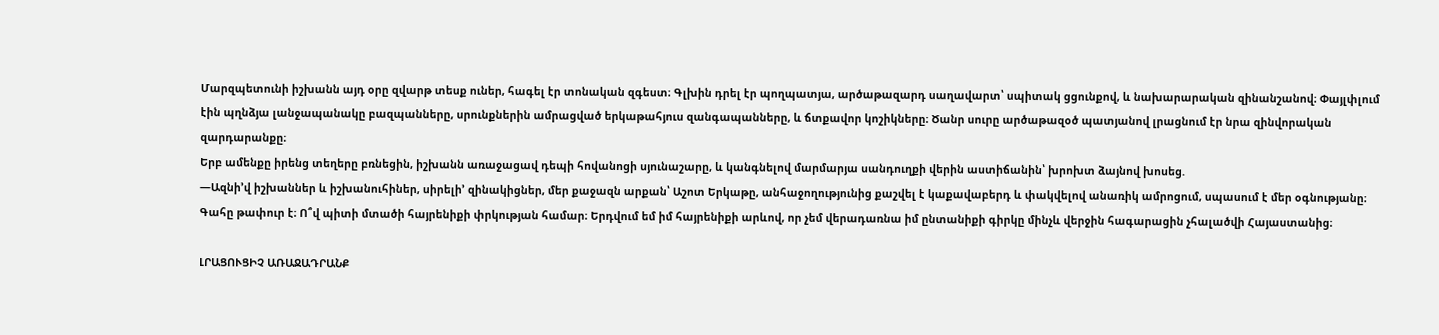Մարզպետունի իշխանն այդ օրը զվարթ տեսք ուներ, հագել էր տոնական զգեստ։ Գլխին դրել էր պողպատյա, արծաթազարդ սաղավարտ՝ սպիտակ ցցունքով, և նախարարական զինանշանով։ Փայլփլում էին պղնձյա լանջապանակը բազպանները, սրունքներին ամրացված երկաթահյուս զանգապանները, և ճտքավոր կոշիկները։ Ծանր սուրը արծաթազօծ պատյանով լրացնում էր նրա զինվորական զարդարանքը։
Երբ ամենքը իրենց տեղերը բռնեցին, իշխանն առաջացավ դեպի հովանոցի սյունաշարը, և կանգնելով մարմարյա սանդուղքի վերին աստիճանին՝ խրոխտ ձայնով խոսեց.
—Ազնի’վ իշխաններ և իշխանուհիներ, սիրելի’ զինակիցներ, մեր քաջազն արքան՝ Աշոտ Երկաթը, անհաջողությունից քաշվել է կաքավաբերդ և փակվելով անառիկ ամրոցում, սպասում է մեր օգնությանը։ Գահը թափուր է։ Ո՞վ պիտի մտածի հայրենիքի փրկության համար։ Երդվում եմ իմ հայրենիքի արևով, որ չեմ վերադառնա իմ ընտանիքի գիրկը մինչև վերջին հագարացին չհալածվի Հայաստանից։

ԼՐԱՑՈՒՑԻՉ ԱՌԱՋԱԴՐԱՆՔ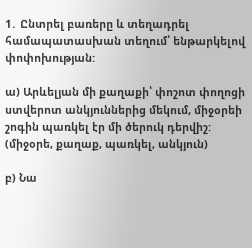1․ Ընտրել բառերը և տեղադրել համապատասխան տեղում՝ ենթարկելով փոփոխության:

ա) Արևելյան մի քաղաքի՝ փոշոտ փողոցի ստվերոտ անկյուններից մեկում, միջօրեի շոգին պառկել էր մի ծերուկ դերվիշ:
(միջօրե, քաղաք, պառկել, անկյուն)

բ) Նա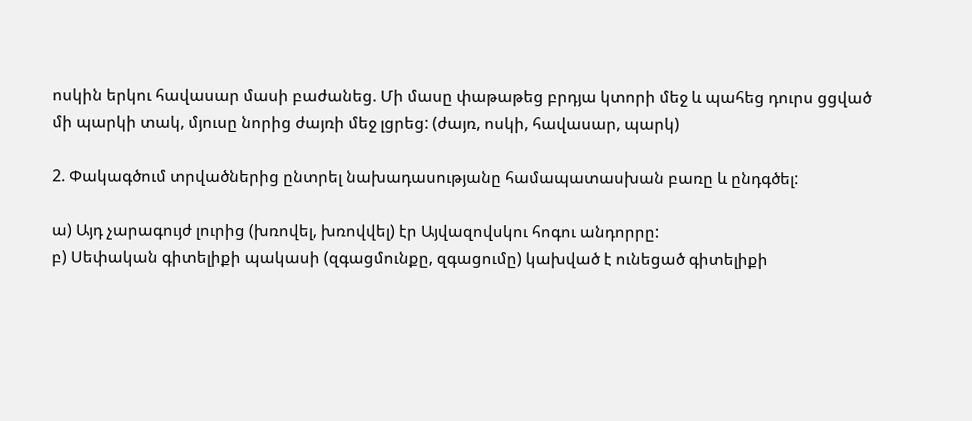ոսկին երկու հավասար մասի բաժանեց. Մի մասը փաթաթեց բրդյա կտորի մեջ և պահեց դուրս ցցված մի պարկի տակ, մյուսը նորից ժայռի մեջ լցրեց: (ժայռ, ոսկի, հավասար, պարկ)

2. Փակագծում տրվածներից ընտրել նախադասությանը համապատասխան բառը և ընդգծել:

ա) Այդ չարագույժ լուրից (խռովել, խռովվել) էր Այվազովսկու հոգու անդորրը:
բ) Սեփական գիտելիքի պակասի (զգացմունքը, զգացումը) կախված է ունեցած գիտելիքի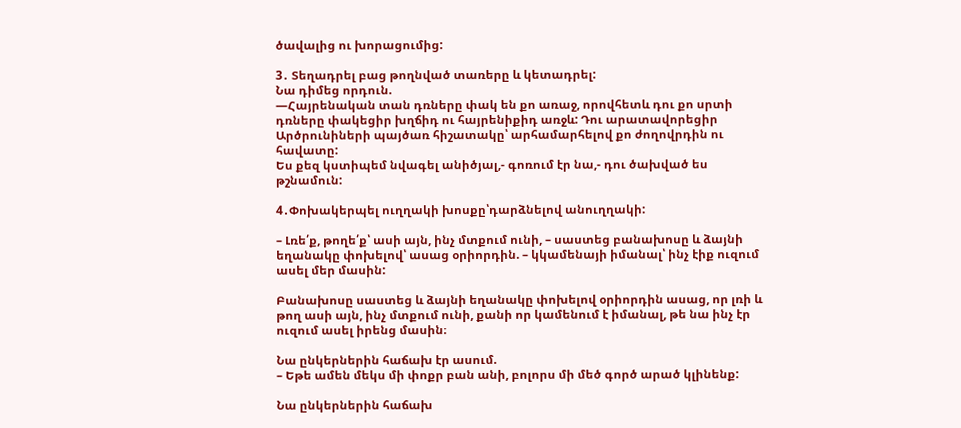ծավալից ու խորացումից:

3․ Տեղադրել բաց թողնված տառերը և կետադրել:
Նա դիմեց որդուն.
—Հայրենական տան դռները փակ են քո առաջ, որովհետև դու քո սրտի դռները փակեցիր խղճիդ ու հայրենիքիդ առջև: Դու արատավորեցիր Արծրունիների պայծառ հիշատակը՝ արհամարհելով քո ժողովրդին ու հավատը:
Ես քեզ կստիպեմ նվագել անիծյալ,- գոռում էր նա,- դու ծախված ես թշնամուն:

4․Փոխակերպել ուղղակի խոսքը՝դարձնելով անուղղակի:

– Լռե՛ք, թողե՛ք՝ ասի այն, ինչ մտքում ունի, – սաստեց բանախոսը և ձայնի եղանակը փոխելով՝ ասաց օրիորդին. – կկամենայի իմանալ՝ ինչ էիք ուզում ասել մեր մասին:

Բանախոսը սաստեց և ձայնի եղանակը փոխելով օրիորդին ասաց, որ լռի և թող ասի այն, ինչ մտքում ունի, քանի որ կամենում է իմանալ, թե նա ինչ էր ուզում ասել իրենց մասին։

Նա ընկերներին հաճախ էր ասում.
– Եթե ամեն մեկս մի փոքր բան անի, բոլորս մի մեծ գործ արած կլինենք:

Նա ընկերներին հաճախ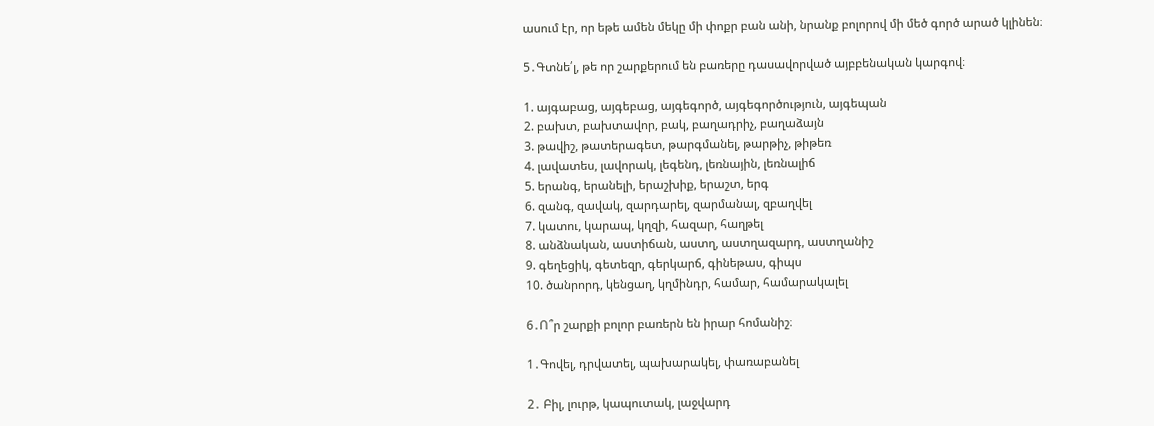ասում էր, որ եթե ամեն մեկը մի փոքր բան անի, նրանք բոլորով մի մեծ գործ արած կլինեն։

5․Գտնե՛լ, թե որ շարքերում են բառերը դասավորված այբբենական կարգով։

1. այգաբաց, այգեբաց, այգեգործ, այգեգործություն, այգեպան
2. բախտ, բախտավոր, բակ, բաղադրիչ, բաղաձայն
3. թավիշ, թատերագետ, թարգմանել, թարթիչ, թիթեռ
4. լավատես, լավորակ, լեգենդ, լեռնային, լեռնալիճ
5. երանգ, երանելի, երաշխիք, երաշտ, երգ
6. զանգ, զավակ, զարդարել, զարմանալ, զբաղվել
7. կատու, կարապ, կղզի, հազար, հաղթել
8. անձնական, աստիճան, աստղ, աստղազարդ, աստղանիշ
9. գեղեցիկ, գետեզր, գերկարճ, գինեթաս, գիպս
10. ծանրորդ, կենցաղ, կղմինդր, համար, համարակալել

6․Ո՞ր շարքի բոլոր բառերն են իրար հոմանիշ։

1․Գովել, դրվատել, պախարակել, փառաբանել

2․ Բիլ, լուրթ, կապուտակ, լաջվարդ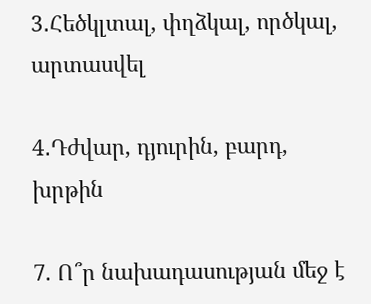3․Հեծկլտալ, փղձկալ, ործկալ, արտասվել

4․Դժվար, դյուրին, բարդ, խրթին

7. Ո՞ր նախադասության մեջ է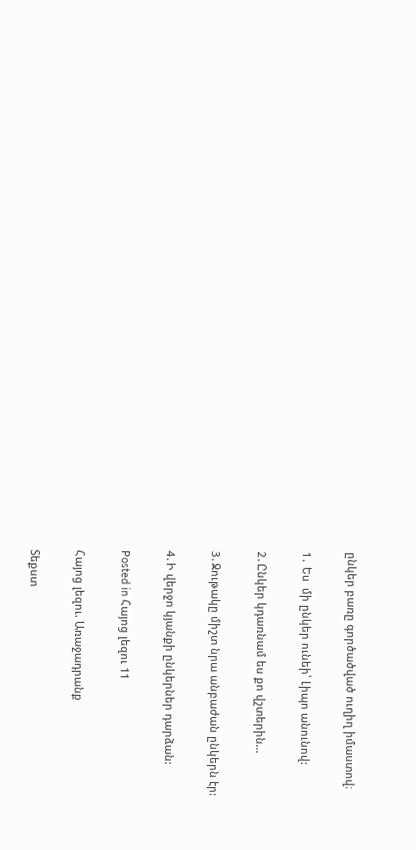ընկեր բառը գործածված ուղիղ իմաստով։

1․ Ես  մի ընկեր ունեի՝ Լիպո անունով:

2․Ընկեր կդառնամ ես քո վշտերին…

3․Ջութակը միշտ նրա անբաժան ընկերն էր:

4․Ի վերջո կյանքի ընկերներ դարձան:

Posted in Հայոց լեզու 11

Հայոց լեզու. Առաջադրանք

Տեքստ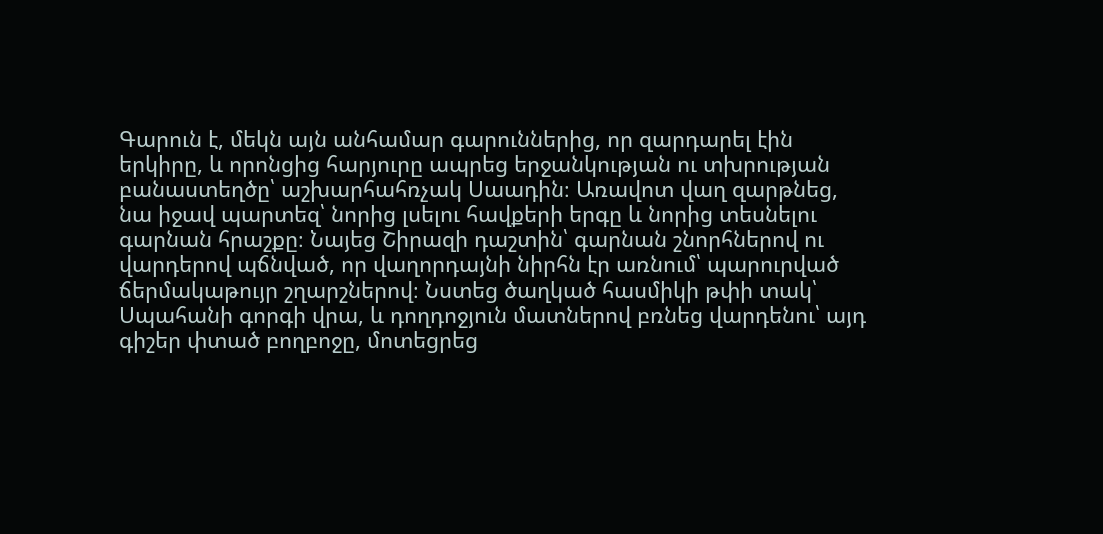Գարուն է, մեկն այն անհամար գարուններից, որ զարդարել էին երկիրը, և որոնցից հարյուրը ապրեց երջանկության ու տխրության բանաստեղծը՝ աշխարհահռչակ Սաադին։ Առավոտ վաղ զարթնեց, նա իջավ պարտեզ՝ նորից լսելու հավքերի երգը և նորից տեսնելու գարնան հրաշքը։ Նայեց Շիրազի դաշտին՝ գարնան շնորհներով ու վարդերով պճնված, որ վաղորդայնի նիրհն էր առնում՝ պարուրված ճերմակաթույր շղարշներով։ Նստեց ծաղկած հասմիկի թփի տակ՝ Սպահանի գորգի վրա, և դողդոջյուն մատներով բռնեց վարդենու՝ այդ գիշեր փտած բողբոջը, մոտեցրեց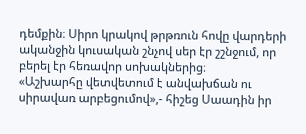դեմքին։ Սիրո կրակով թրթռուն հովը վարդերի ականջին կուսական շնչով սեր էր շշնջում, որ բերել էր հեռավոր սոխակներից։
«Աշխարհը վետվետում է անվախճան ու սիրավառ արբեցումով»,- հիշեց Սաադին իր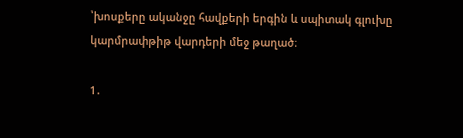՝խոսքերը ականջը հավքերի երգին և սպիտակ գլուխը կարմրափթիթ վարդերի մեջ թաղած։

1․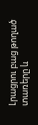Լրացրու բաց թողած տառերը և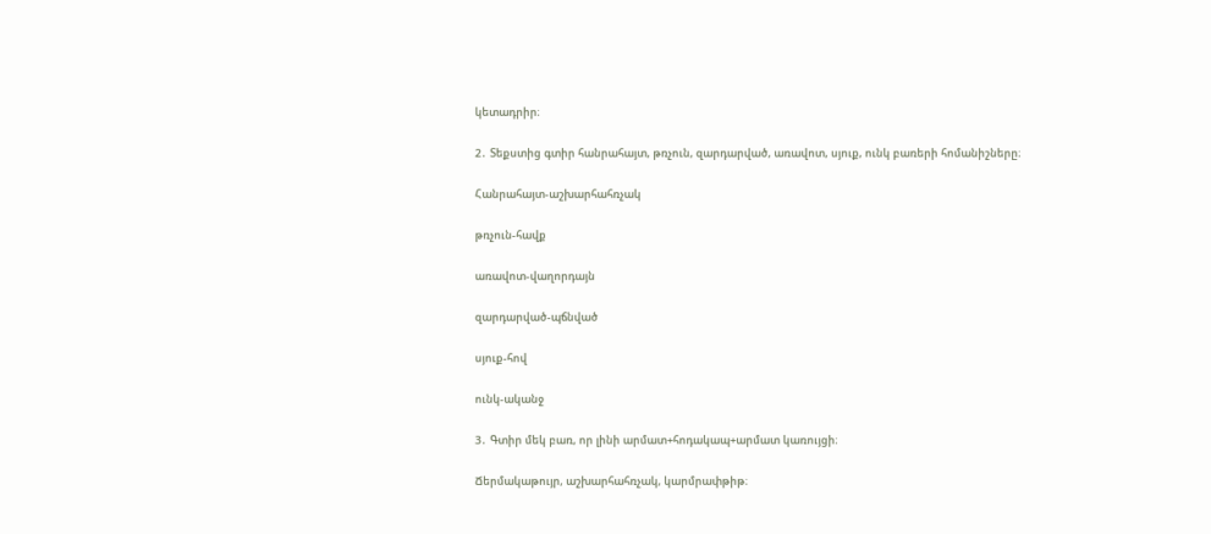կետադրիր։

2․ Տեքստից գտիր հանրահայտ, թռչուն, զարդարված, առավոտ, սյուք, ունկ բառերի հոմանիշները։

Հանրահայտ-աշխարհահռչակ

թռչուն-հավք

առավոտ-վաղորդայն

զարդարված-պճնված

սյուք-հով

ունկ-ականջ

3․ Գտիր մեկ բառ, որ լինի արմատ+հոդակապ+արմատ կառույցի։

Ճերմակաթույր, աշխարհահռչակ, կարմրափթիթ։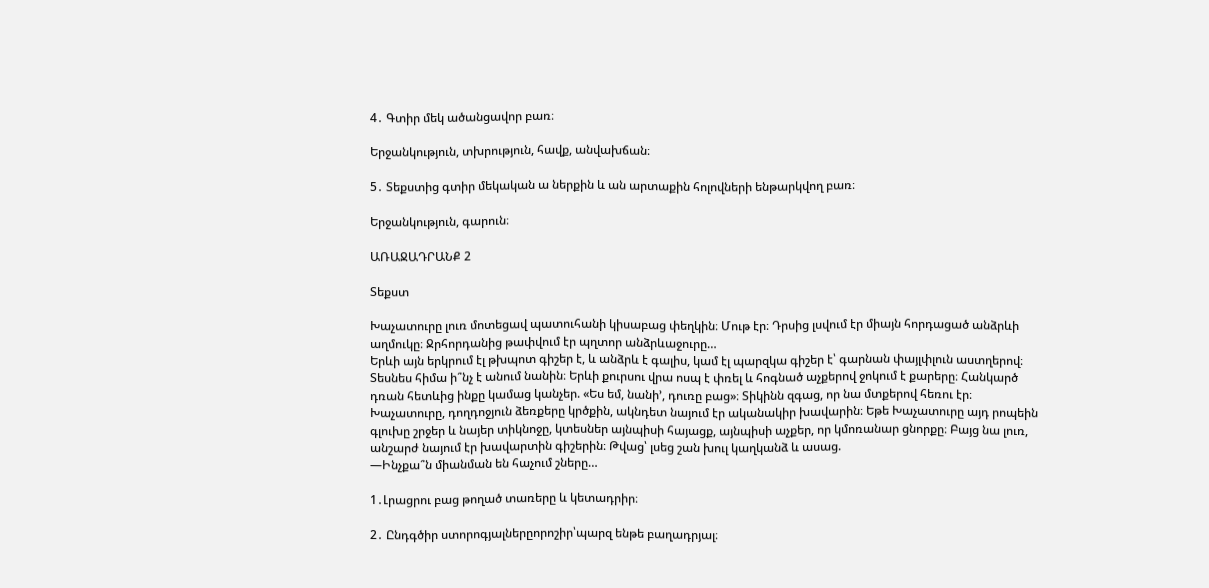4․ Գտիր մեկ ածանցավոր բառ։

Երջանկություն, տխրություն, հավք, անվախճան։

5․ Տեքստից գտիր մեկական ա ներքին և ան արտաքին հոլովների ենթարկվող բառ։

Երջանկություն, գարուն։

ԱՌԱՋԱԴՐԱՆՔ 2

Տեքստ

Խաչատուրը լուռ մոտեցավ պատուհանի կիսաբաց փեղկին։ Մութ էր։ Դրսից լսվում էր միայն հորդացած անձրևի աղմուկը։ Ջրհորդանից թափվում էր պղտոր անձրևաջուրը…
Երևի այն երկրում էլ թխպոտ գիշեր է, և անձրև է գալիս, կամ էլ պարզկա գիշեր է՝ գարնան փայլփլուն աստղերով։ Տեսնես հիմա ի՞նչ է անում նանին։ Երևի քուրսու վրա ոսպ է փռել և հոգնած աչքերով ջոկում է քարերը։ Հանկարծ դռան հետևից ինքը կամաց կանչեր. «Ես եմ, նանի’, դուռը բաց»։ Տիկինն զգաց, որ նա մտքերով հեռու էր։ Խաչատուրը, դողդոջյուն ձեռքերը կրծքին, ակնդետ նայում էր ականակիր խավարին։ Եթե Խաչատուրը այդ րոպեին գլուխը շրջեր և նայեր տիկնոջը, կտեսներ այնպիսի հայացք, այնպիսի աչքեր, որ կմոռանար ցնորքը։ Բայց նա լուռ, անշարժ նայում էր խավարտին գիշերին։ Թվաց՝ լսեց շան խուլ կաղկանձ և ասաց.
—Ինչքա՞ն միանման են հաչում շները…

1․Լրացրու բաց թողած տառերը և կետադրիր։

2․ Ընդգծիր ստորոգյալներըորոշիր՝պարզ ենթե բաղադրյալ։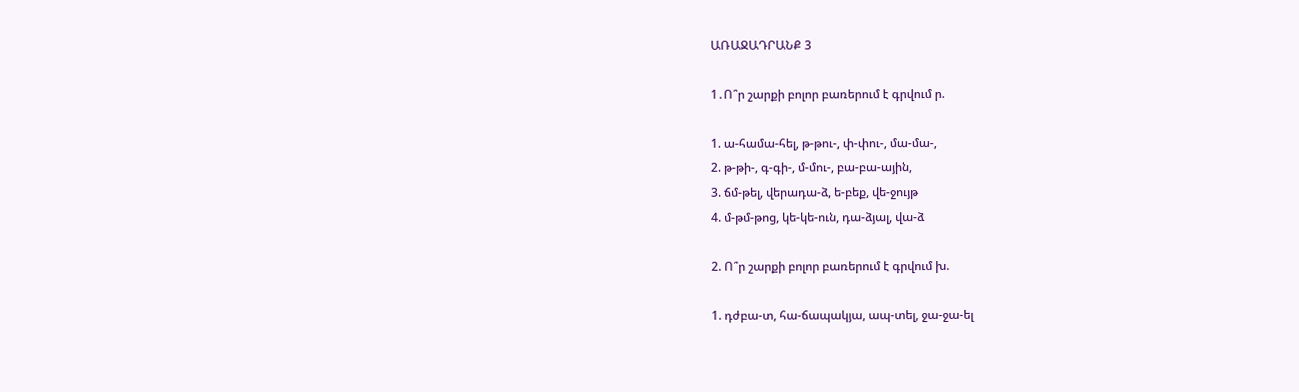ԱՌԱՋԱԴՐԱՆՔ 3

1․Ո՞ր շարքի բոլոր բառերում է գրվում ր.

1. ա-համա-հել, թ-թու-, փ-փու-, մա-մա-,
2. թ-թի-, գ-գի-, մ-մու-, բա-բա-ային,
3. ճմ-թել, վերադա-ձ, ե-բեք, վե-ջույթ
4. մ-թմ-թոց, կե-կե-ուն, դա-ձյալ, վա-ձ

2. Ո՞ր շարքի բոլոր բառերում է գրվում խ.

1. դժբա-տ, հա-ճապակյա, ապ-տել, ջա-ջա-ել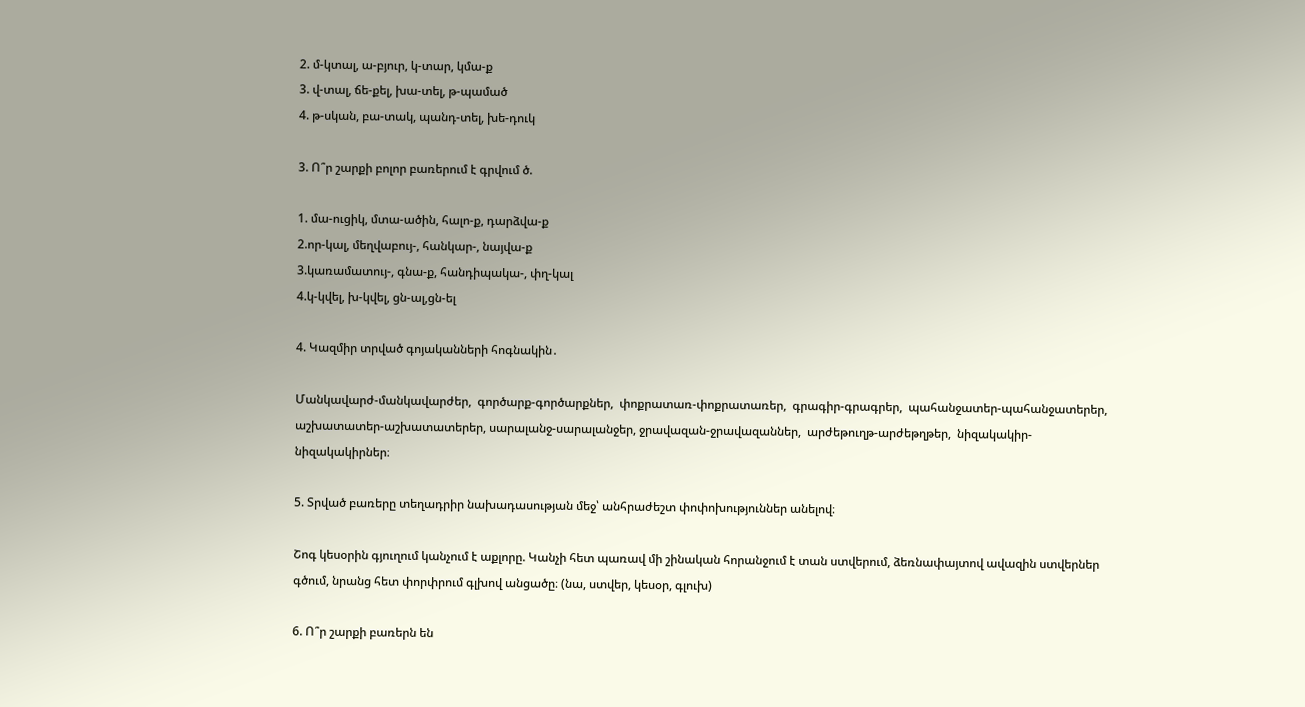2. մ-կտալ, ա-բյուր, կ-տար, կմա-ք
3. վ-տալ, ճե-քել, խա-տել, թ-պամած
4. թ-սկան, բա-տակ, պանդ-տել, խե-դուկ

3. Ո՞ր շարքի բոլոր բառերում է գրվում ծ.

1. մա-ուցիկ, մտա-ածին, հալո-ք, դարձվա-ք
2.որ-կալ, մեղվաբույ-, հանկար-, նայվա-ք
3.կառամատույ-, գնա-ք, հանդիպակա-, փղ-կալ
4.կ-կվել, խ-կվել, ցն-ալ,ցն-ել

4. Կազմիր տրված գոյականների հոգնակին․

Մանկավարժ-մանկավարժեր,  գործարք-գործարքներ,  փոքրատառ-փոքրատառեր,  գրագիր-գրագրեր,  պահանջատեր-պահանջատերեր,  աշխատատեր-աշխատատերեր, սարալանջ-սարալանջեր, ջրավազան-ջրավազաններ,  արժեթուղթ-արժեթղթեր,  նիզակակիր-նիզակակիրներ։

5. Տրված բառերը տեղադրիր նախադասության մեջ՝ անհրաժեշտ փոփոխություններ անելով։

Շոգ կեսօրին գյուղում կանչում է աքլորը. Կանչի հետ պառավ մի շինական հորանջում է տան ստվերում, ձեռնափայտով ավազին ստվերներ գծում, նրանց հետ փորփրում գլխով անցածը։ (նա, ստվեր, կեսօր, գլուխ)

6. Ո՞ր շարքի բառերն են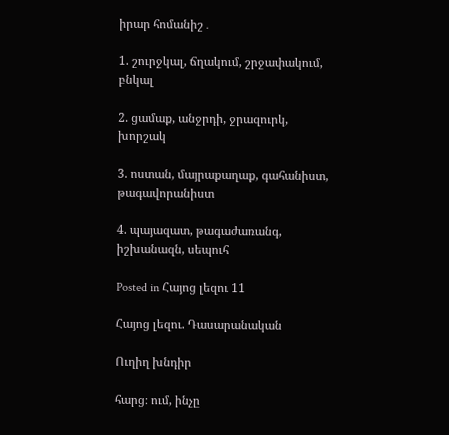իրար հոմանիշ․

1. շուրջկալ, ճղակում, շրջափակում, բնկալ

2. ցամաք, անջրդի, ջրազուրկ, խորշակ

3. ոստան, մայրաքաղաք, գահանիստ, թագավորանիստ

4. պայազատ, թագաժառանգ, իշխանազն, սեպուհ

Posted in Հայոց լեզու 11

Հայոց լեզու. Դասարանական

Ուղիղ խնդիր

հարց։ ում, ինչը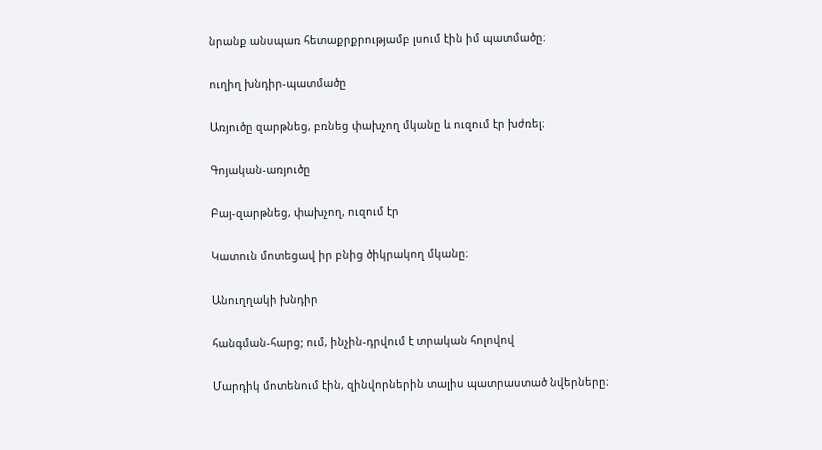նրանք անսպառ հետաքրքրությամբ լսում էին իմ պատմածը։

ուղիղ խնդիր-պատմածը

Առյուծը զարթնեց, բռնեց փախչող մկանը և ուզում էր խժռել։

Գոյական-առյուծը

Բայ-զարթնեց, փախչող, ուզում էր

Կատուն մոտեցավ իր բնից ծիկրակող մկանը։

Անուղղակի խնդիր

հանգման-հարց; ում, ինչին-դրվում է տրական հոլովով

Մարդիկ մոտենում էին, զինվորներին տալիս պատրաստած նվերները։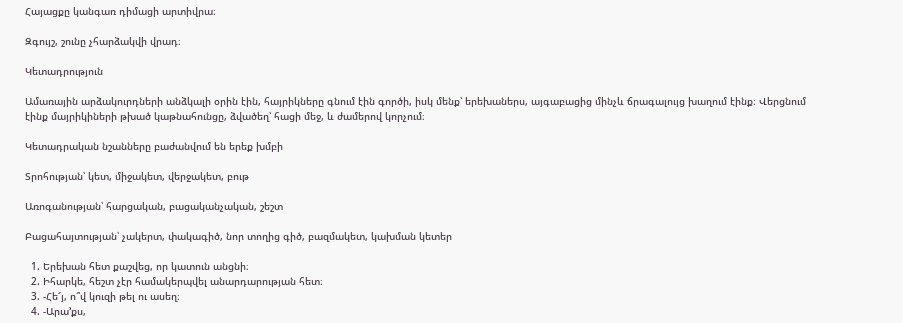Հայացքը կանգառ դիմացի արտիվրա։

Զգույշ, շունը չհարձակվի վրադ։

Կետադրություն

Ամառային արձակուրդների անձկալի օրին էին, հայրիկները գնում էին գործի, իսկ մենք՝ երեխաներս, այգաբացից մինչև ճրագալույց խաղում էինք։ Վերցնում էինք մայրիկիների թխած կաթնահունցը, ձվածեղ՝ հացի մեջ, և ժամերով կորչում։

Կետադրական նշանները բաժանվում են երեք խմբի

Տրոհության՝ կետ, միջակետ, վերջակետ, բութ

Առոգանության՝ հարցական, բացականչական, շեշտ

Բացահայտության՝ չակերտ, փակագիծ, նոր տողից գիծ, բազմակետ, կախման կետեր

  1. Երեխան հետ քաշվեց, որ կատուն անցնի։
  2. Իհարկե, հեշտ չէր համակերպվել անարդարության հետ։
  3. -Հե՜յ, ո՞վ կուզի թել ու ասեղ։
  4. -Արա’քս,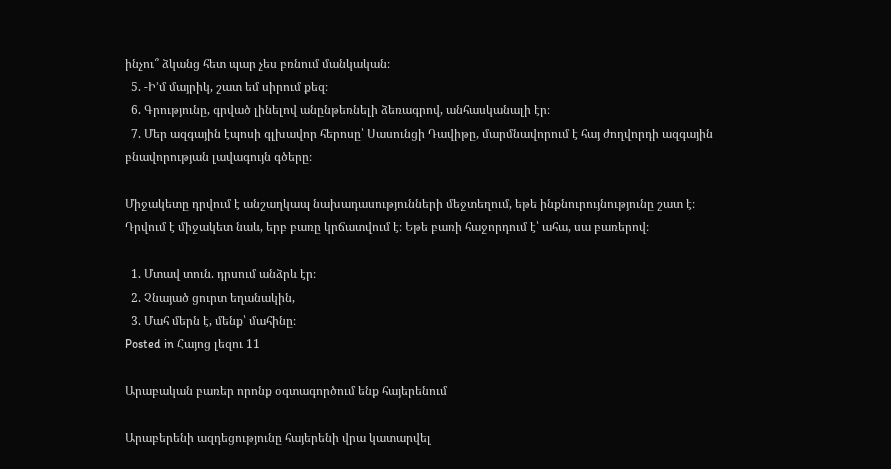ինչու՞ ձկանց հետ պար չես բռնում մանկական։
  5. -Ի’մ մայրիկ, շատ եմ սիրում քեզ։
  6. Գրությունը, գրված լինելով անընթեռնելի ձեռագրով, անհասկանալի էր։
  7. Մեր ազգային էպոսի գլխավոր հերոսը՝ Սասունցի Դավիթը, մարմնավորում է հայ ժողվորդի ազգային բնավորության լավագույն գծերը։

Միջակետը դրվում է անշաղկապ նախադասությունների մեջտեղում, եթե ինքնուրույնությունը շատ է։ Դրվում է միջակետ նաև, երբ բառը կրճատվում է։ Եթե բառի հաջորդում է՝ ահա, սա բառերով։

  1. Մտավ տուն. դրսում անձրև էր։
  2. Չնայած ցուրտ եղանակին,
  3. Մահ մերն է, մենք՝ մահինը։
Posted in Հայոց լեզու 11

Արաբական բառեր որոնք օգտագործում ենք հայերենում

Արաբերենի ազդեցությունը հայերենի վրա կատարվել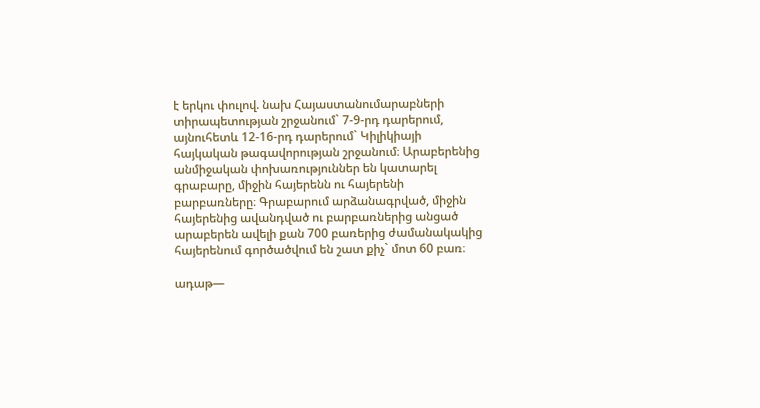է երկու փուլով. նախ Հայաստանումարաբների տիրապետության շրջանում` 7-9-րդ դարերում, այնուհետև 12-16-րդ դարերում` Կիլիկիայի հայկական թագավորության շրջանում։ Արաբերենից անմիջական փոխառություններ են կատարել գրաբարը, միջին հայերենն ու հայերենի բարբառները։ Գրաբարում արձանագրված, միջին հայերենից ավանդված ու բարբառներից անցած արաբերեն ավելի քան 700 բառերից ժամանակակից հայերենում գործածվում են շատ քիչ` մոտ 60 բառ։

ադաթ—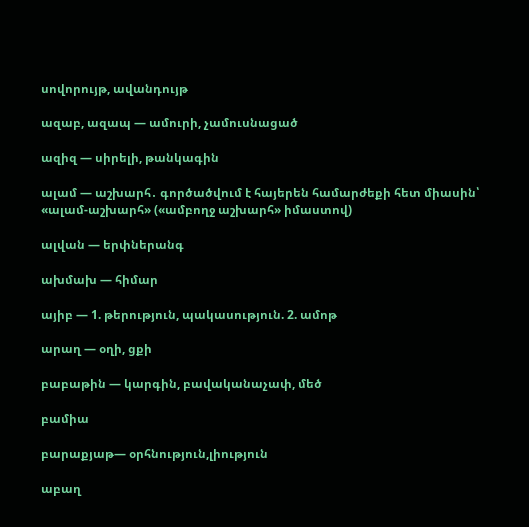սովորույթ, ավանդույթ

ազաբ, ազապ — ամուրի, չամուսնացած

ազիզ — սիրելի, թանկագին

ալամ — աշխարհ․ գործածվում է հայերեն համարժեքի հետ միասին՝ «ալամ-աշխարհ» («ամբողջ աշխարհ» իմաստով)

ալվան — երփներանգ

ախմախ — հիմար

այիբ — 1. թերություն, պակասություն. 2. ամոթ

արաղ — օղի, ցքի

բաբաթին — կարգին, բավականաչափ, մեծ

բամիա

բարաքյաթ— օրհնություն,լիություն

աբաղ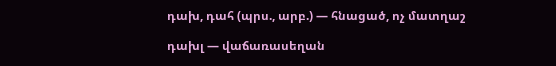դախ, դահ (պրս., արբ.) — հնացած, ոչ մատղաշ

դախլ — վաճառասեղան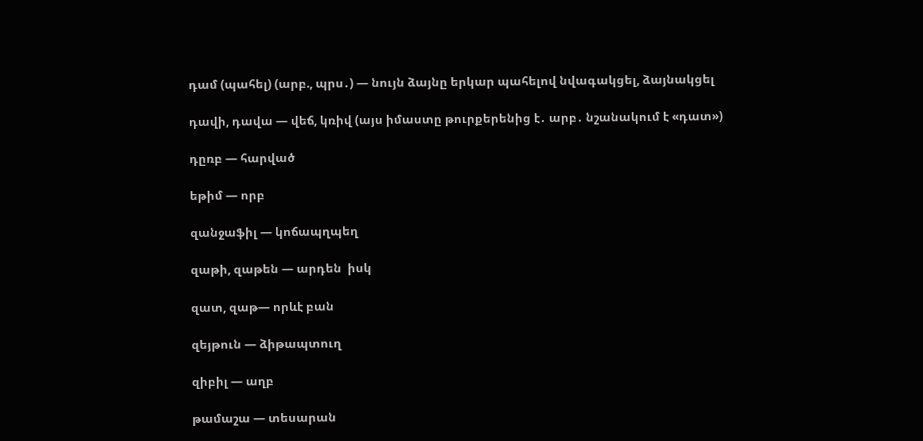դամ (պահել) (արբ., պրս․) — նույն ձայնը երկար պահելով նվագակցել, ձայնակցել

դավի, դավա — վեճ, կռիվ (այս իմաստը թուրքերենից է․ արբ․ նշանակում է «դատ»)

դըռբ — հարված

եթիմ — որբ

զանջաֆիլ — կոճապղպեղ

զաթի, զաթեն — արդեն  իսկ

զատ, զաթ— որևէ բան

զեյթուն — ձիթապտուղ

զիբիլ — աղբ

թամաշա — տեսարան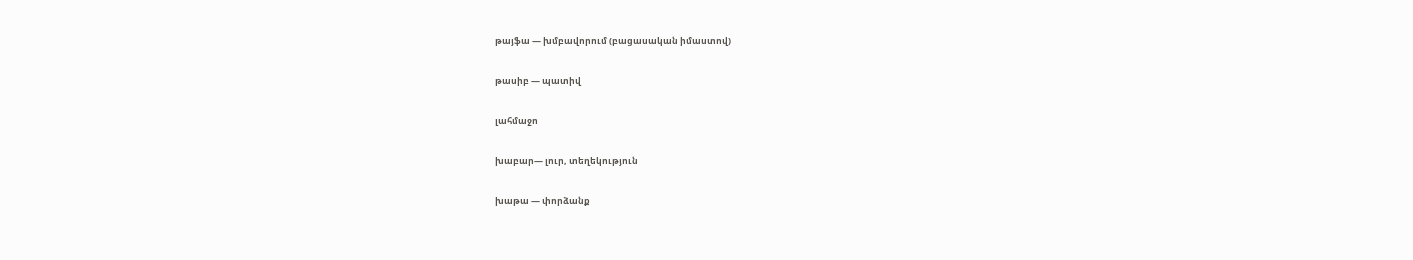թայֆա — խմբավորում (բացասական իմաստով)

թասիբ — պատիվ

լահմաջո

խաբար— լուր, տեղեկություն

խաթա — փորձանք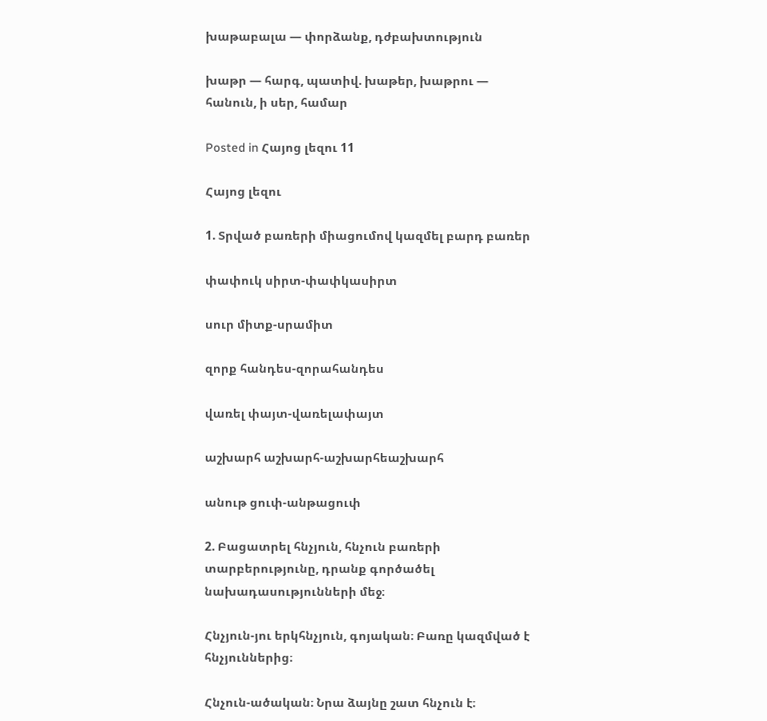խաթաբալա — փորձանք, դժբախտություն

խաթր — հարգ, պատիվ. խաթեր, խաթրու — հանուն, ի սեր, համար

Posted in Հայոց լեզու 11

Հայոց լեզու

1. Տրված բառերի միացումով կազմել բարդ բառեր

փափուկ սիրտ-փափկասիրտ

սուր միտք-սրամիտ

զորք հանդես-զորահանդես

վառել փայտ-վառելափայտ

աշխարհ աշխարհ-աշխարհեաշխարհ

անութ ցուփ-անթացուփ

2. Բացատրել հնչյուն, հնչուն բառերի տարբերությունը, դրանք գործածել նախադասությունների մեջ։

Հնչյուն-յու երկհնչյուն, գոյական։ Բառը կազմված է հնչյուններից։

Հնչուն-ածական։ Նրա ձայնը շատ հնչուն է։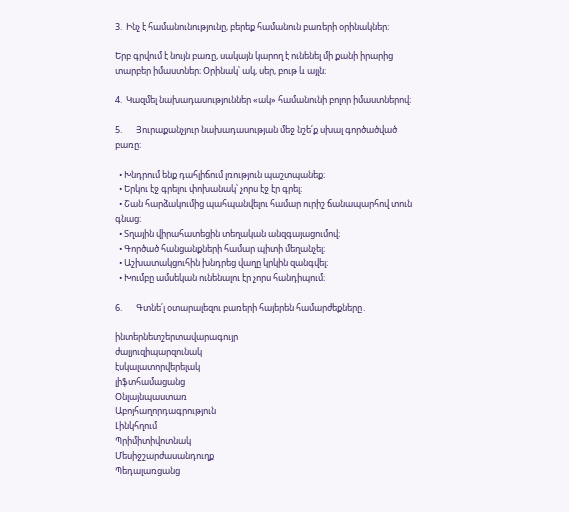3.  Ինչ է համանունությունը, բերեք համանուն բառերի օրինակներ։

Երբ գրվում է նույն բառը, սակայն կարող է ունենել մի քանի իրարից տարբեր իմաստներ։ Օրինակ՝ ակ, սեր, բութ և այլն։

4.  Կազմել նախադասություններ «ակ» համանունի բոլոր իմաստներով։

5.       Յուրաքանչյուր նախադասության մեջ նշե՛ք սխալ գործածված բառը։

  • Խնդրում ենք դահլիճում լռություն պաշտպանեք։
  • Երկու էջ գրելու փոխանակ՝ չորս էջ էր գրել։
  • Շան հարձակումից պահպանվելու համար ուրիշ ճանապարհով տուն գնաց։
  • Տղային վիրահատեցին տեղական անզգայացումով։
  • Գործած հանցանքների համար պիտի մեղանչել։
  • Աշխատակցուհին խնդրեց վաղը կրկին զանգվել։
  • Խումբը ամսեկան ունենալու էր չորս հանդիպում։

6.       Գտնե՛լ օտարալեզու բառերի հայերեն համարժեքները․

ինտերնետշերտավարագույր
ժալյուզիպարզունակ
էսկալատորվերելակ
լիֆտհամացանց
Օնլայնպաստառ
Աբոյհաղորդագրություն
Լինկհղում
Պրիմիտիվոտնակ
Մեսիջշարժասանդուղք
Պեդալառցանց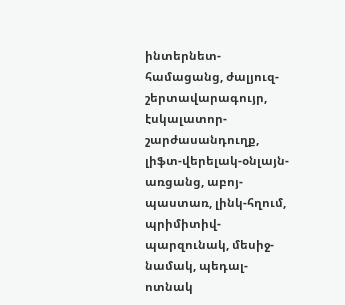ինտերնետ-համացանց, ժալյուզ-շերտավարագույր, էսկալատոր-շարժասանդուղք, լիֆտ-վերելակ-օնլայն-առցանց, աբոյ-պաստառ, լինկ-հղում, պրիմիտիվ-պարզունակ, մեսիջ-նամակ, պեդալ-ոտնակ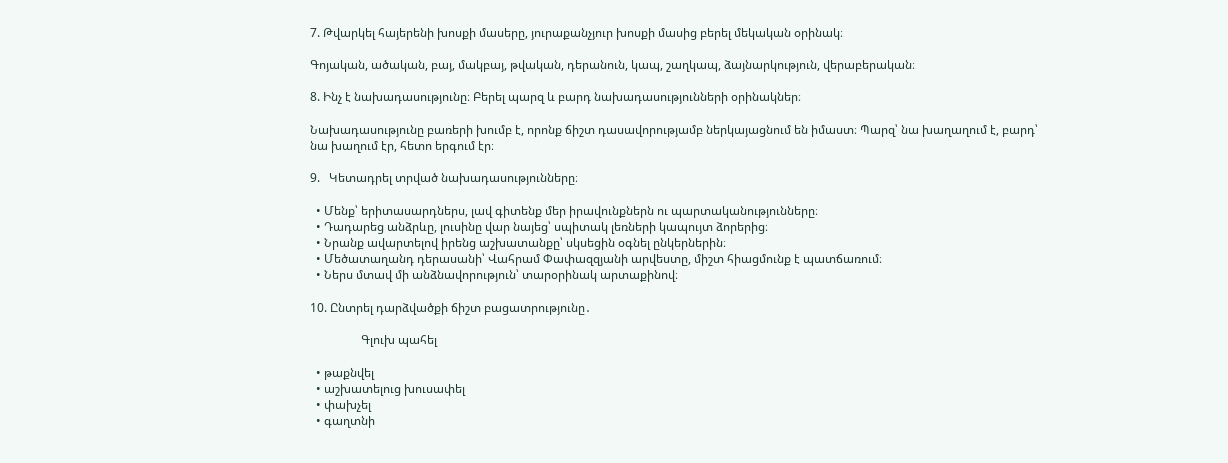7. Թվարկել հայերենի խոսքի մասերը, յուրաքանչյուր խոսքի մասից բերել մեկական օրինակ։

Գոյական, ածական, բայ, մակբայ, թվական, դերանուն, կապ, շաղկապ, ձայնարկություն, վերաբերական։

8. Ինչ է նախադասությունը։ Բերել պարզ և բարդ նախադասությունների օրինակներ։

Նախադասությունը բառերի խումբ է, որոնք ճիշտ դասավորությամբ ներկայացնում են իմաստ։ Պարզ՝ նա խաղաղում է, բարդ՝ նա խաղում էր, հետո երգում էր։

9.   Կետադրել տրված նախադասությունները։

  • Մենք՝ երիտասարդներս, լավ գիտենք մեր իրավունքներն ու պարտականությունները։
  • Դադարեց անձրևը, լուսինը վար նայեց՝ սպիտակ լեռների կապույտ ձորերից։
  • Նրանք ավարտելով իրենց աշխատանքը՝ սկսեցին օգնել ընկերներին։
  • Մեծատաղանդ դերասանի՝ Վահրամ Փափազզյանի արվեստը, միշտ հիացմունք է պատճառում։
  • Ներս մտավ մի անձնավորություն՝ տարօրինակ արտաքինով։

10. Ընտրել դարձվածքի ճիշտ բացատրությունը․

                 Գլուխ պահել

  • թաքնվել
  • աշխատելուց խուսափել
  • փախչել
  • գաղտնի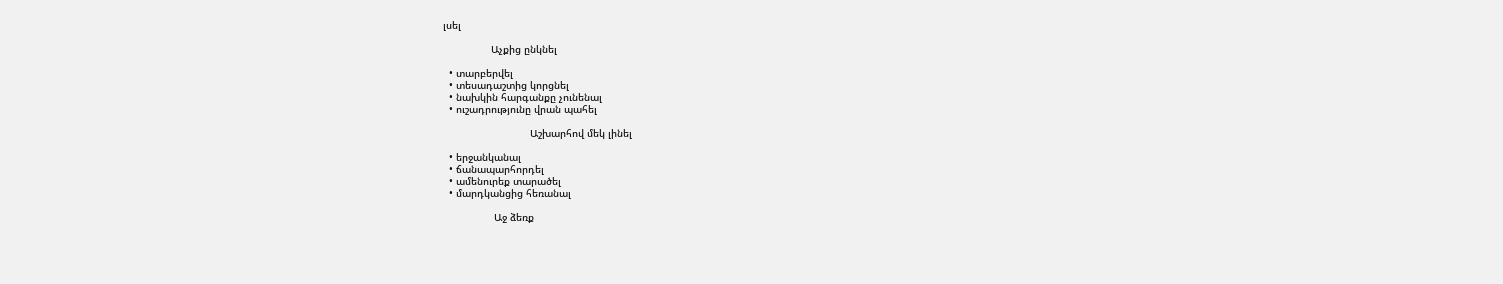լսել

                Աչքից ընկնել

  • տարբերվել
  • տեսադաշտից կորցնել
  • նախկին հարգանքը չունենալ
  • ուշադրությունը վրան պահել

                             Աշխարհով մեկ լինել

  • երջանկանալ
  • ճանապարհորդել
  • ամենուրեք տարածել
  • մարդկանցից հեռանալ

                 Աջ ձեռք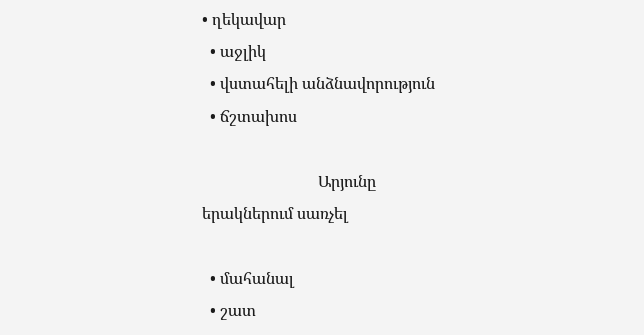• ղեկավար
  • աջլիկ
  • վստահելի անձնավորություն
  • ճշտախոս

                             Արյունը երակներում սառչել

  • մահանալ
  • շատ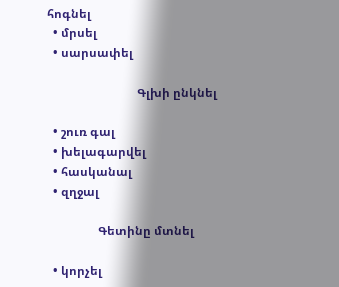հոգնել
  • մրսել
  • սարսափել

                              Գլխի ընկնել

  • շուռ գալ
  • խելագարվել
  • հասկանալ
  • զղջալ

                 Գետինը մտնել

  • կորչել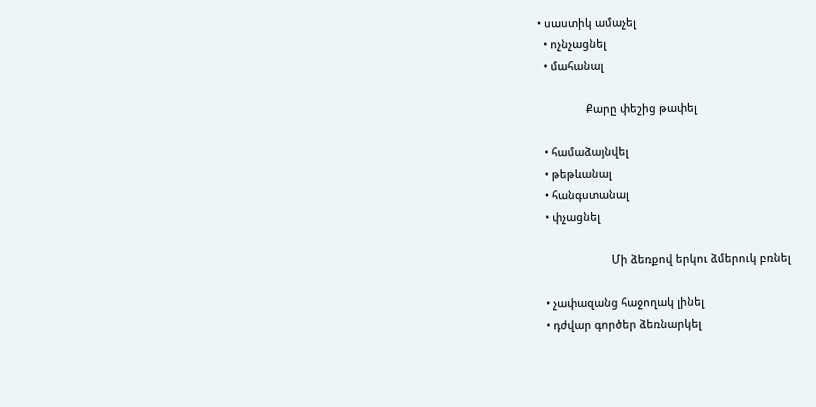• սաստիկ ամաչել
  • ոչնչացնել
  • մահանալ

                Քարը փեշից թափել

  • համաձայնվել
  • թեթևանալ
  • հանգստանալ
  • փչացնել

                        Մի ձեռքով երկու ձմերուկ բռնել

  • չափազանց հաջողակ լինել
  • դժվար գործեր ձեռնարկել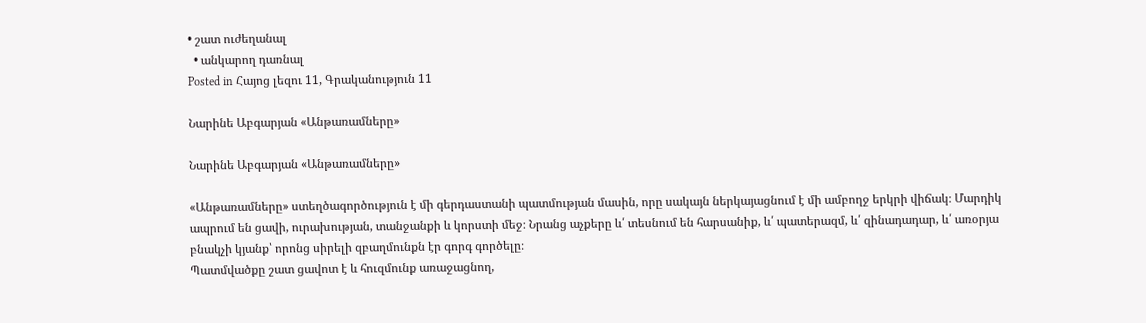• շատ ուժեղանալ
  • անկարող դառնալ
Posted in Հայոց լեզու 11, Գրականություն 11

Նարինե Աբգարյան «Անթառամները»

Նարինե Աբգարյան «Անթառամները»

«Անթառամները» ստեղծագործություն է մի գերդաստանի պատմության մասին, որը սակայն ներկայացնում է մի ամբողջ երկրի վիճակ։ Մարդիկ ապրում են ցավի, ուրախության, տանջանքի և կորստի մեջ։ Նրանց աչքերը և՛ տեսնում են հարսանիք, և՛ պատերազմ, և՛ զինադադար, և՛ առօրյա բնակչի կյանք՝ որոնց սիրելի զբաղմունքն էր գորգ գործելը։
Պատմվածքը շատ ցավոտ է և հուզմունք առաջացնող,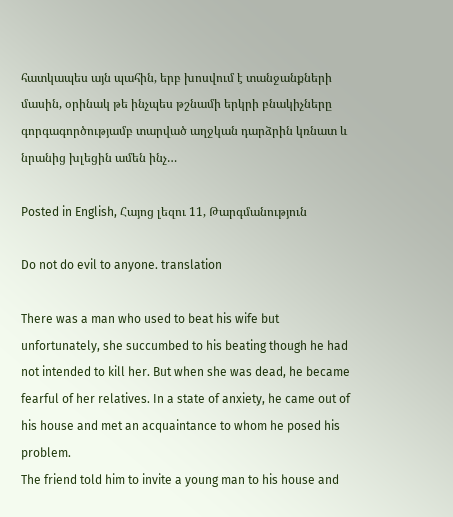հատկապես այն պահին, երբ խոսվում է տանջանքների մասին, օրինակ թե ինչպես թշնամի երկրի բնակիչները գորգագործությամբ տարված աղջկան դարձրին կռնատ և նրանից խլեցին ամեն ինչ…

Posted in English, Հայոց լեզու 11, Թարգմանություն

Do not do evil to anyone. translation

There was a man who used to beat his wife but unfortunately, she succumbed to his beating though he had not intended to kill her. But when she was dead, he became fearful of her relatives. In a state of anxiety, he came out of his house and met an acquaintance to whom he posed his problem.
The friend told him to invite a young man to his house and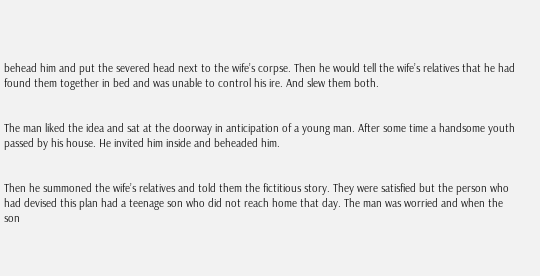behead him and put the severed head next to the wife’s corpse. Then he would tell the wife’s relatives that he had found them together in bed and was unable to control his ire. And slew them both.


The man liked the idea and sat at the doorway in anticipation of a young man. After some time a handsome youth passed by his house. He invited him inside and beheaded him.


Then he summoned the wife’s relatives and told them the fictitious story. They were satisfied but the person who had devised this plan had a teenage son who did not reach home that day. The man was worried and when the son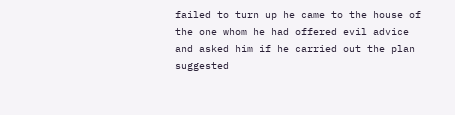failed to turn up he came to the house of the one whom he had offered evil advice and asked him if he carried out the plan suggested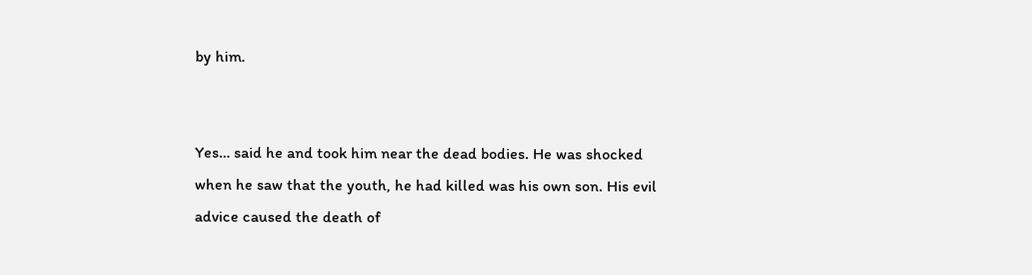by him.


Yes… said he and took him near the dead bodies. He was shocked when he saw that the youth, he had killed was his own son. His evil advice caused the death of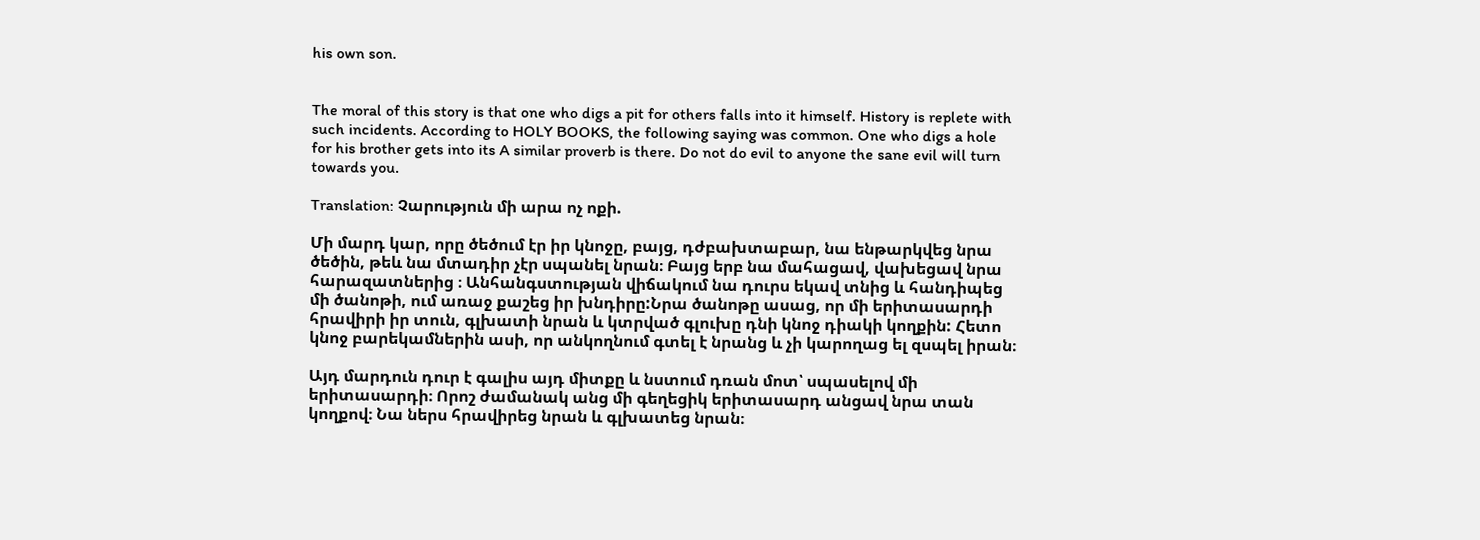his own son.


The moral of this story is that one who digs a pit for others falls into it himself. History is replete with such incidents. According to HOLY BOOKS, the following saying was common. One who digs a hole for his brother gets into its A similar proverb is there. Do not do evil to anyone the sane evil will turn towards you.

Translation: Չարություն մի արա ոչ ոքի.

Մի մարդ կար, որը ծեծում էր իր կնոջը, բայց, դժբախտաբար, նա ենթարկվեց նրա ծեծին, թեև նա մտադիր չէր սպանել նրան։ Բայց երբ նա մահացավ, վախեցավ նրա հարազատներից ։ Անհանգստության վիճակում նա դուրս եկավ տնից և հանդիպեց մի ծանոթի, ում առաջ քաշեց իր խնդիրը:Նրա ծանոթը ասաց, որ մի երիտասարդի հրավիրի իր տուն, գլխատի նրան և կտրված գլուխը դնի կնոջ դիակի կողքին: Հետո կնոջ բարեկամներին ասի, որ անկողնում գտել է նրանց և չի կարողաց ել զսպել իրան։

Այդ մարդուն դուր է գալիս այդ միտքը և նստում դռան մոտ՝ սպասելով մի երիտասարդի։ Որոշ ժամանակ անց մի գեղեցիկ երիտասարդ անցավ նրա տան կողքով։ Նա ներս հրավիրեց նրան և գլխատեց նրան։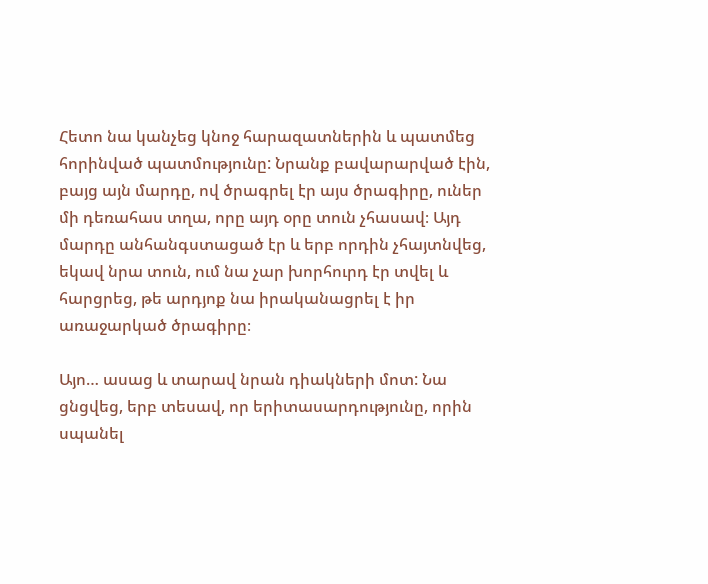Հետո նա կանչեց կնոջ հարազատներին և պատմեց հորինված պատմությունը: Նրանք բավարարված էին, բայց այն մարդը, ով ծրագրել էր այս ծրագիրը, ուներ մի դեռահաս տղա, որը այդ օրը տուն չհասավ։ Այդ մարդը անհանգստացած էր և երբ որդին չհայտնվեց, եկավ նրա տուն, ում նա չար խորհուրդ էր տվել և հարցրեց, թե արդյոք նա իրականացրել է իր առաջարկած ծրագիրը։

Այո… ասաց և տարավ նրան դիակների մոտ: Նա ցնցվեց, երբ տեսավ, որ երիտասարդությունը, որին սպանել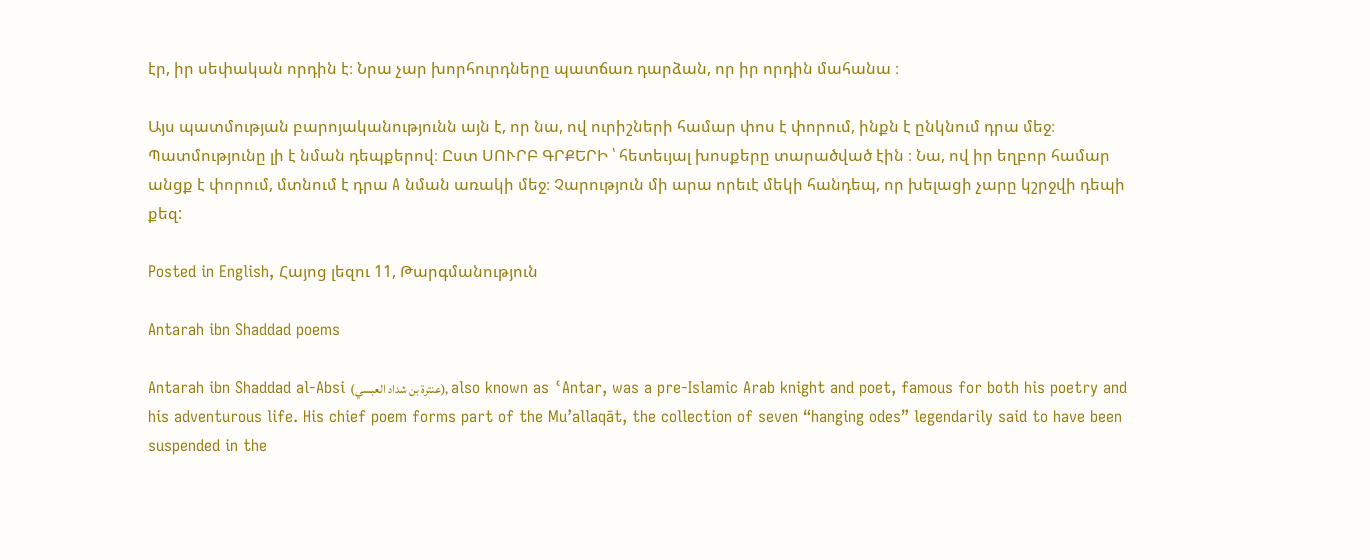էր, իր սեփական որդին է։ Նրա չար խորհուրդները պատճառ դարձան, որ իր որդին մահանա ։

Այս պատմության բարոյականությունն այն է, որ նա, ով ուրիշների համար փոս է փորում, ինքն է ընկնում դրա մեջ։ Պատմությունը լի է նման դեպքերով։ Ըստ ՍՈՒՐԲ ԳՐՔԵՐԻ ՝ հետեւյալ խոսքերը տարածված էին ։ Նա, ով իր եղբոր համար անցք է փորում, մտնում է դրա A նման առակի մեջ։ Չարություն մի արա որեւէ մեկի հանդեպ, որ խելացի չարը կշրջվի դեպի քեզ:

Posted in English, Հայոց լեզու 11, Թարգմանություն

Antarah ibn Shaddad poems

Antarah ibn Shaddad al-Absi (عنترة بن شداد العبسي), also known as ʿAntar, was a pre-Islamic Arab knight and poet, famous for both his poetry and his adventurous life. His chief poem forms part of the Mu’allaqāt, the collection of seven “hanging odes” legendarily said to have been suspended in the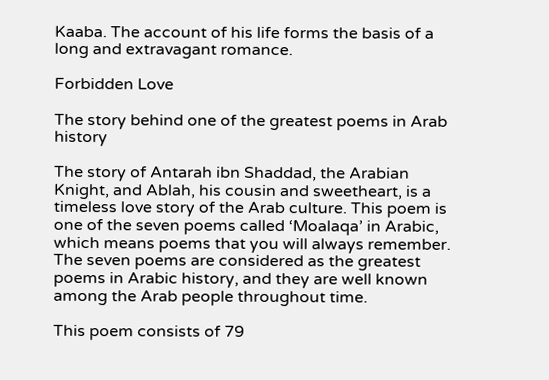Kaaba. The account of his life forms the basis of a long and extravagant romance.

Forbidden Love

The story behind one of the greatest poems in Arab history

The story of Antarah ibn Shaddad, the Arabian Knight, and Ablah, his cousin and sweetheart, is a timeless love story of the Arab culture. This poem is one of the seven poems called ‘Moalaqa’ in Arabic, which means poems that you will always remember. The seven poems are considered as the greatest poems in Arabic history, and they are well known among the Arab people throughout time.

This poem consists of 79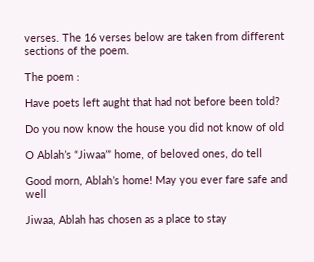verses. The 16 verses below are taken from different sections of the poem.

The poem :

Have poets left aught that had not before been told?

Do you now know the house you did not know of old

O Ablah’s “Jiwaa’” home, of beloved ones, do tell

Good morn, Ablah’s home! May you ever fare safe and well

Jiwaa, Ablah has chosen as a place to stay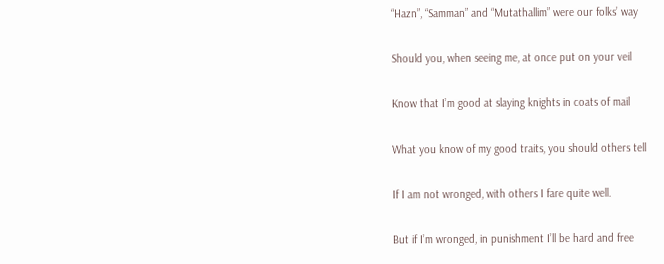“Hazn”, “Samman” and “Mutathallim” were our folks’ way

Should you, when seeing me, at once put on your veil

Know that I’m good at slaying knights in coats of mail

What you know of my good traits, you should others tell

If I am not wronged, with others I fare quite well.

But if I’m wronged, in punishment I’ll be hard and free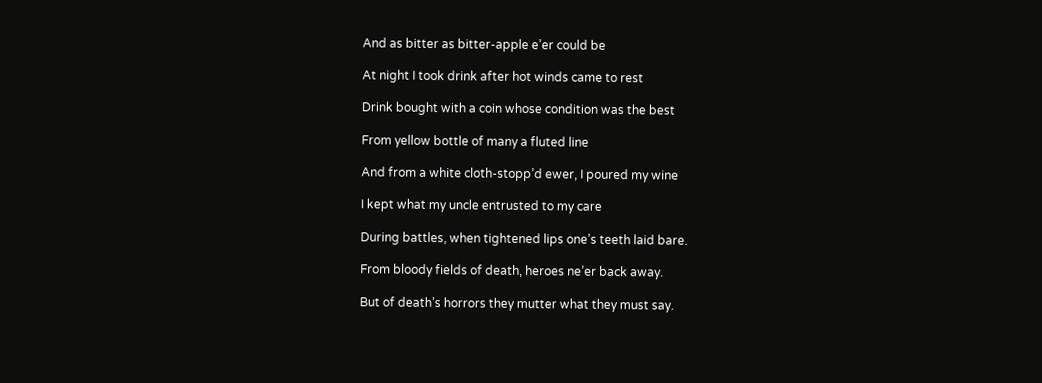And as bitter as bitter-apple e’er could be

At night I took drink after hot winds came to rest

Drink bought with a coin whose condition was the best

From yellow bottle of many a fluted line

And from a white cloth-stopp’d ewer, I poured my wine

I kept what my uncle entrusted to my care

During battles, when tightened lips one’s teeth laid bare.

From bloody fields of death, heroes ne’er back away.

But of death’s horrors they mutter what they must say.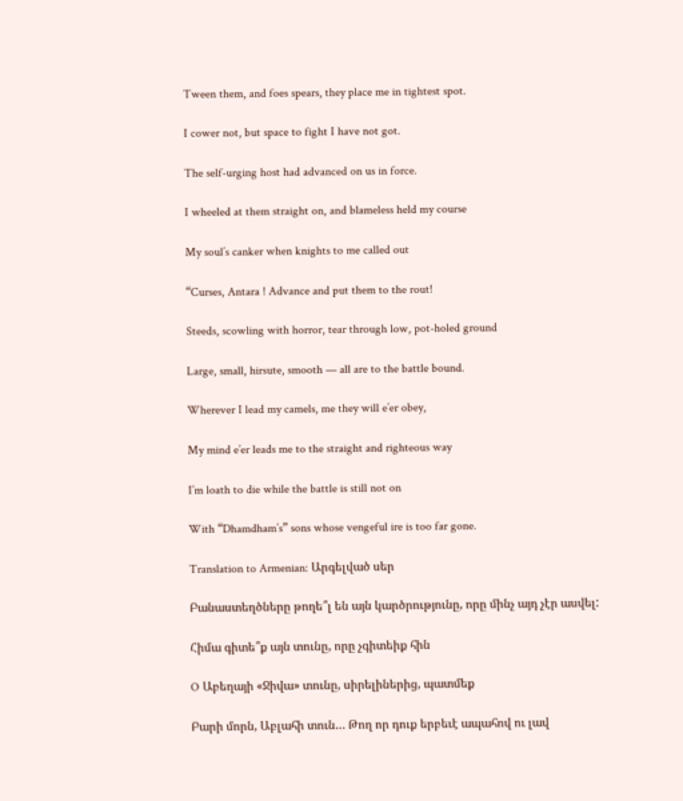Tween them, and foes spears, they place me in tightest spot.

I cower not, but space to fight I have not got.

The self-urging host had advanced on us in force.

I wheeled at them straight on, and blameless held my course

My soul’s canker when knights to me called out

“Curses, Antara ! Advance and put them to the rout!

Steeds, scowling with horror, tear through low, pot-holed ground

Large, small, hirsute, smooth — all are to the battle bound.

Wherever I lead my camels, me they will e’er obey,

My mind e’er leads me to the straight and righteous way

I’m loath to die while the battle is still not on

With “Dhamdham’s” sons whose vengeful ire is too far gone.

Translation to Armenian: Արգելված սեր

Բանաստեղծները թողե՞լ են այն կարծրությունը, որը մինչ այդ չէր ասվել:

Հիմա գիտե՞ք այն տունը, որը չգիտեիք հին

O Աբեղայի «Ջիվա» տունը, սիրելիներից, պատմեք

Բարի մորն, Աբլահի տուն… Թող որ դուք երբեւէ ապահով ու լավ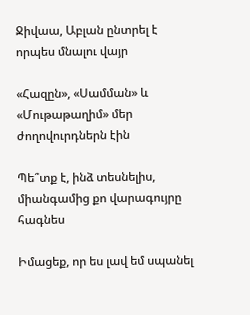Ջիվաա, Աբլան ընտրել է որպես մնալու վայր

«Հազըն», «Սամման» և «Մութաթաղիմ» մեր ժողովուրդներն էին

Պե՞տք է, ինձ տեսնելիս, միանգամից քո վարագույրը հագնես

Իմացեք, որ ես լավ եմ սպանել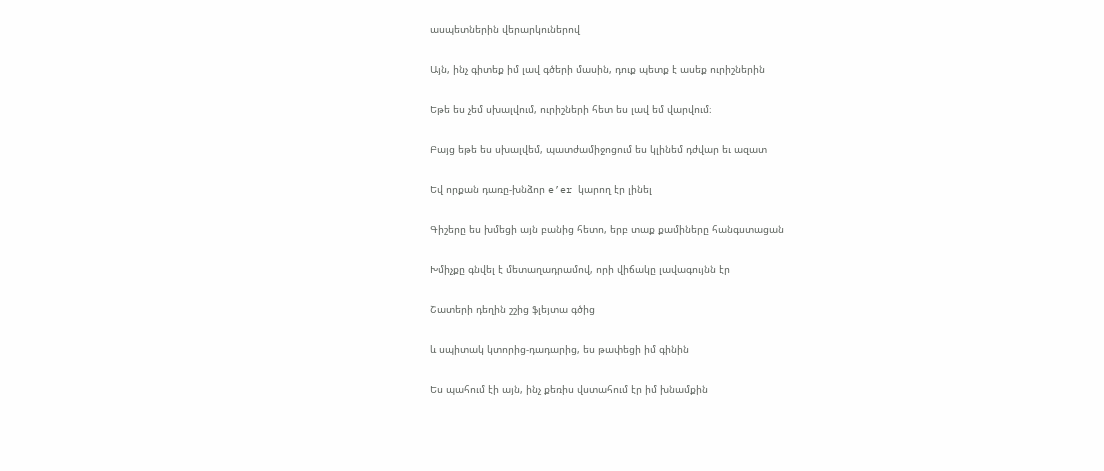ասպետներին վերարկուներով

Այն, ինչ գիտեք իմ լավ գծերի մասին, դուք պետք է ասեք ուրիշներին

Եթե ես չեմ սխալվում, ուրիշների հետ ես լավ եմ վարվում։

Բայց եթե ես սխալվեմ, պատժամիջոցում ես կլինեմ դժվար եւ ազատ

Եվ որքան դառը-խնձոր e’er կարող էր լինել

Գիշերը ես խմեցի այն բանից հետո, երբ տաք քամիները հանգստացան

Խմիչքը գնվել է մետաղադրամով, որի վիճակը լավագույնն էր

Շատերի դեղին շշից ֆլեյտա գծից

և սպիտակ կտորից-դադարից, ես թափեցի իմ գինին

Ես պահում էի այն, ինչ քեռիս վստահում էր իմ խնամքին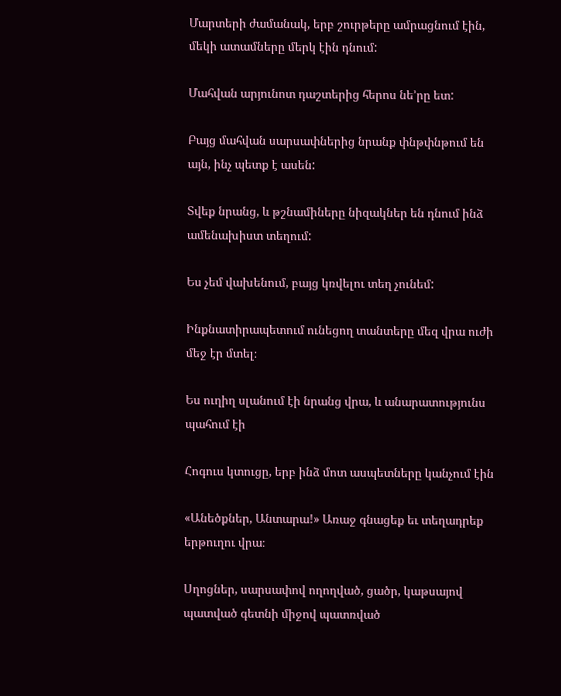Մարտերի ժամանակ, երբ շուրթերը ամրացնում էին, մեկի ատամները մերկ էին դնում:

Մահվան արյունոտ դաշտերից հերոս նե’րը ետ:

Բայց մահվան սարսափներից նրանք փնթփնթում են այն, ինչ պետք է ասեն:

Տվեք նրանց, և թշնամիները նիզակներ են դնում ինձ ամենախիստ տեղում:

Ես չեմ վախենում, բայց կռվելու տեղ չունեմ:

Ինքնատիրապետում ունեցող տանտերը մեզ վրա ուժի մեջ էր մտել։

Ես ուղիղ սլանում էի նրանց վրա, և անարատությունս պահում էի

Հոգուս կտուցը, երբ ինձ մոտ ասպետները կանչում էին

«Անեծքներ, Անտարա!» Առաջ գնացեք եւ տեղադրեք երթուղու վրա։

Սղոցներ, սարսափով ողողված, ցածր, կաթսայով պատված գետնի միջով պատռված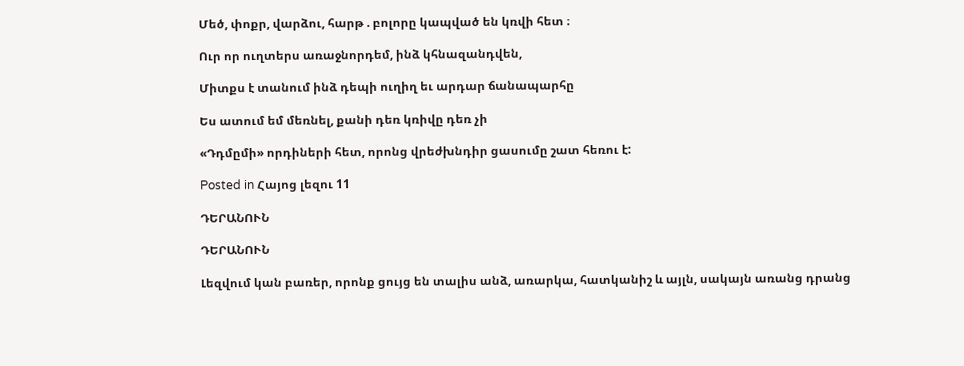Մեծ, փոքր, վարձու, հարթ . բոլորը կապված են կռվի հետ ։

Ուր որ ուղտերս առաջնորդեմ, ինձ կհնազանդվեն,

Միտքս է տանում ինձ դեպի ուղիղ եւ արդար ճանապարհը

Ես ատում եմ մեռնել, քանի դեռ կռիվը դեռ չի

«Դդմըմի» որդիների հետ, որոնց վրեժխնդիր ցասումը շատ հեռու է:

Posted in Հայոց լեզու 11

ԴԵՐԱՆՈՒՆ

ԴԵՐԱՆՈՒՆ

Լեզվում կան բառեր, որոնք ցույց են տալիս անձ, առարկա, հատկանիշ և այլն, սակայն առանց դրանց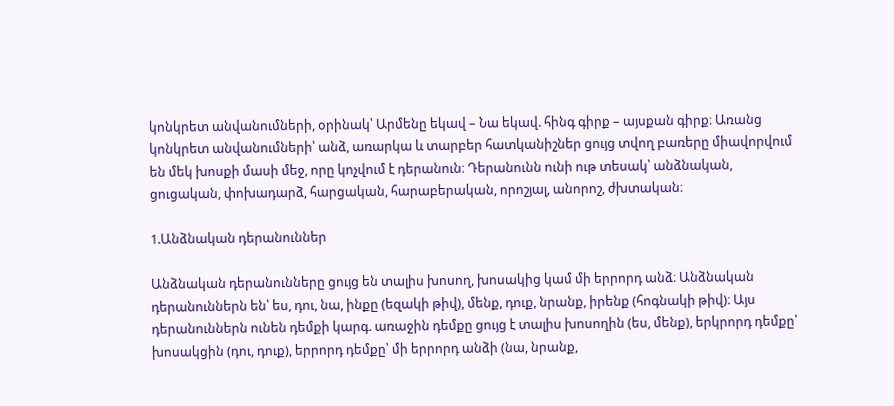կոնկրետ անվանումների, օրինակ՝ Արմենը եկավ – Նա եկավ. հինգ գիրք – այսքան գիրք։ Առանց կոնկրետ անվանումների՝ անձ, առարկա և տարբեր հատկանիշներ ցույց տվող բառերը միավորվում են մեկ խոսքի մասի մեջ, որը կոչվում է դերանուն։ Դերանունն ունի ութ տեսակ՝ անձնական, ցուցական, փոխադարձ, հարցական, հարաբերական, որոշյալ, անորոշ, ժխտական։

1.Անձնական դերանուններ

Անձնական դերանունները ցույց են տալիս խոսող, խոսակից կամ մի երրորդ անձ։ Անձնական դերանուններն են՝ ես, դու, նա, ինքը (եզակի թիվ), մենք, դուք, նրանք, իրենք (հոգնակի թիվ)։ Այս դերանուններն ունեն դեմքի կարգ. առաջին դեմքը ցույց է տալիս խոսողին (ես, մենք), երկրորդ դեմքը՝ խոսակցին (դու, դուք), երրորդ դեմքը՝ մի երրորդ անձի (նա, նրանք,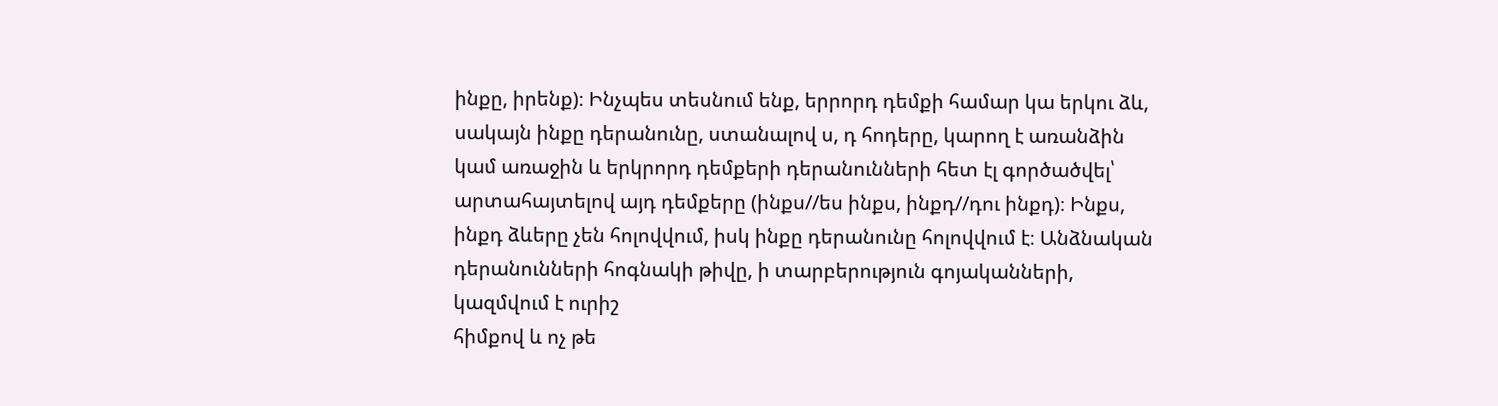ինքը, իրենք)։ Ինչպես տեսնում ենք, երրորդ դեմքի համար կա երկու ձև, սակայն ինքը դերանունը, ստանալով ս, դ հոդերը, կարող է առանձին կամ առաջին և երկրորդ դեմքերի դերանունների հետ էլ գործածվել՝ արտահայտելով այդ դեմքերը (ինքս//ես ինքս, ինքդ//դու ինքդ)։ Ինքս, ինքդ ձևերը չեն հոլովվում, իսկ ինքը դերանունը հոլովվում է։ Անձնական դերանունների հոգնակի թիվը, ի տարբերություն գոյականների, կազմվում է ուրիշ
հիմքով և ոչ թե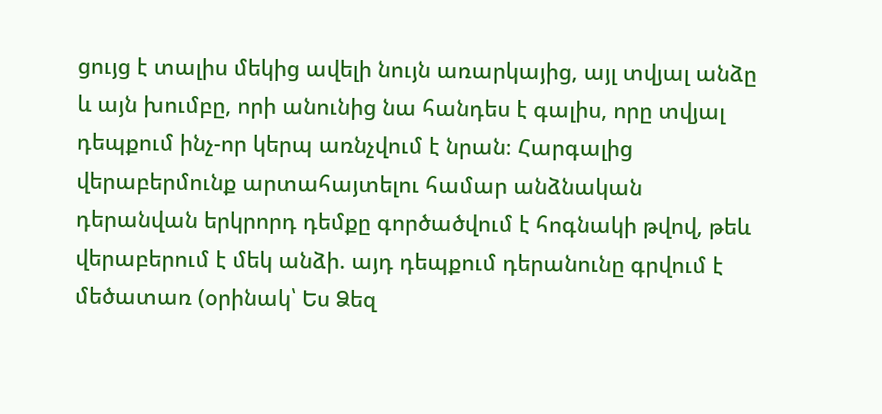ցույց է տալիս մեկից ավելի նույն առարկայից, այլ տվյալ անձը և այն խումբը, որի անունից նա հանդես է գալիս, որը տվյալ դեպքում ինչ-որ կերպ առնչվում է նրան։ Հարգալից վերաբերմունք արտահայտելու համար անձնական դերանվան երկրորդ դեմքը գործածվում է հոգնակի թվով, թեև վերաբերում է մեկ անձի. այդ դեպքում դերանունը գրվում է մեծատառ (օրինակ՝ Ես Ձեզ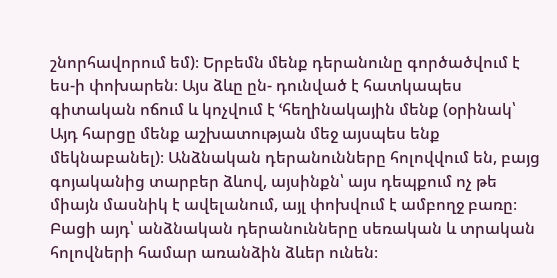շնորհավորում եմ)։ Երբեմն մենք դերանունը գործածվում է ես-ի փոխարեն։ Այս ձևը ըն- դունված է հատկապես գիտական ոճում և կոչվում է ՙհեղինակային մենք (օրինակ՝ Այդ հարցը մենք աշխատության մեջ այսպես ենք մեկնաբանել)։ Անձնական դերանունները հոլովվում են, բայց գոյականից տարբեր ձևով, այսինքն՝ այս դեպքում ոչ թե միայն մասնիկ է ավելանում, այլ փոխվում է ամբողջ բառը։ Բացի այդ՝ անձնական դերանունները սեռական և տրական հոլովների համար առանձին ձևեր ունեն։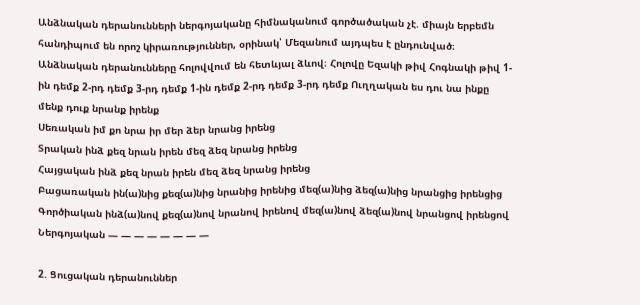Անձնական դերանունների ներգոյականը հիմնականում գործածական չէ. միայն երբեմն հանդիպում են որոշ կիրառություններ, օրինակ՝ Մեզանում այդպես է ընդունված։ Անձնական դերանունները հոլովվում են հետևյալ ձևով։ Հոլովը Եզակի թիվ Հոգնակի թիվ 1-ին դեմք 2-րդ դեմք 3-րդ դեմք 1-ին դեմք 2-րդ դեմք 3-րդ դեմք Ուղղական ես դու նա ինքը մենք դուք նրանք իրենք
Սեռական իմ քո նրա իր մեր ձեր նրանց իրենց
Տրական ինձ քեզ նրան իրեն մեզ ձեզ նրանց իրենց
Հայցական ինձ քեզ նրան իրեն մեզ ձեզ նրանց իրենց
Բացառական ին(ա)նից քեզ(ա)նից նրանից իրենից մեզ(ա)նից ձեզ(ա)նից նրանցից իրենցից
Գործիական ինձ(ա)նով քեզ(ա)նով նրանով իրենով մեզ(ա)նով ձեզ(ա)նով նրանցով իրենցով
Ներգոյական — — — — — — — —

2. Ցուցական դերանուններ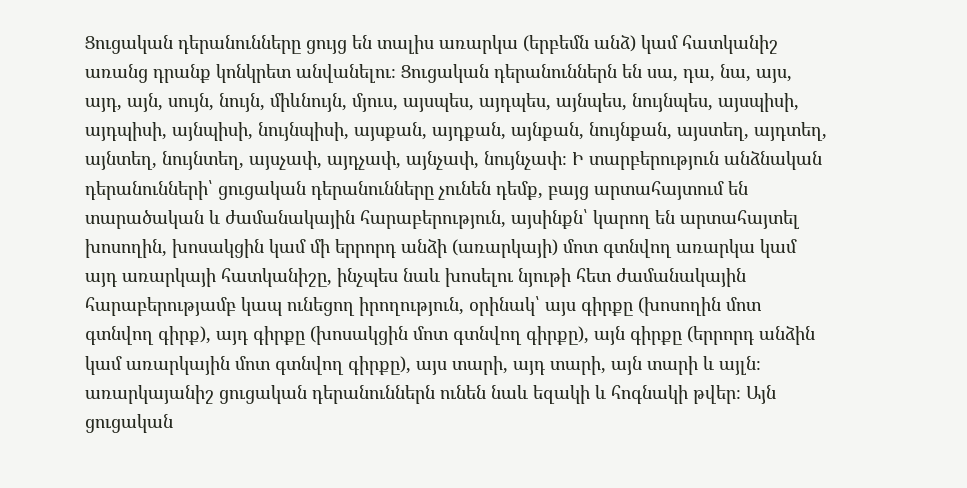Ցուցական դերանունները ցույց են տալիս առարկա (երբեմն անձ) կամ հատկանիշ առանց դրանք կոնկրետ անվանելու։ Ցուցական դերանուններն են սա, դա, նա, այս, այդ, այն, սույն, նույն, միևնույն, մյուս, այսպես, այդպես, այնպես, նույնպես, այսպիսի, այդպիսի, այնպիսի, նույնպիսի, այսքան, այդքան, այնքան, նույնքան, այստեղ, այդտեղ, այնտեղ, նույնտեղ, այսչափ, այդչափ, այնչափ, նույնչափ։ Ի տարբերություն անձնական դերանունների՝ ցուցական դերանունները չունեն դեմք, բայց արտահայտում են տարածական և ժամանակային հարաբերություն, այսինքն՝ կարող են արտահայտել խոսողին, խոսակցին կամ մի երրորդ անձի (առարկայի) մոտ գտնվող առարկա կամ այդ առարկայի հատկանիշը, ինչպես նաև խոսելու նյութի հետ ժամանակային հարաբերությամբ կապ ունեցող իրողություն, օրինակ՝ այս գիրքը (խոսողին մոտ գտնվող գիրք), այդ գիրքը (խոսակցին մոտ գտնվող գիրքը), այն գիրքը (երրորդ անձին կամ առարկային մոտ գտնվող գիրքը), այս տարի, այդ տարի, այն տարի և այլն։ առարկայանիշ ցուցական դերանուններն ունեն նաև եզակի և հոգնակի թվեր։ Այն ցուցական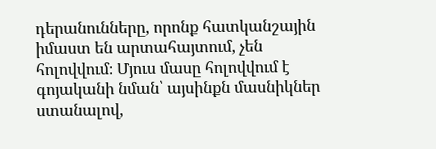դերանունները, որոնք հատկանշային իմաստ են արտահայտում, չեն հոլովվում։ Մյուս մասը հոլովվում է գոյականի նման՝ այսինքն մասնիկներ ստանալով,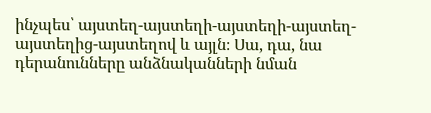ինչպես՝ այստեղ-այստեղի-այստեղի-այստեղ-այստեղից-այստեղով և այլն։ Սա, դա, նա դերանունները անձնականների նման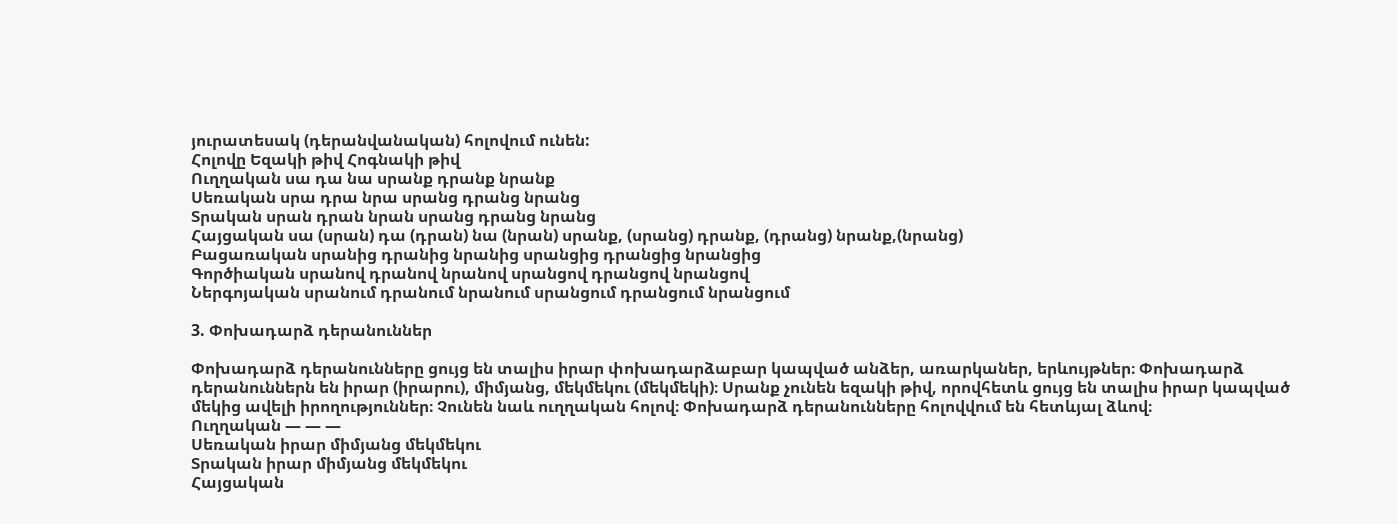յուրատեսակ (դերանվանական) հոլովում ունեն:
Հոլովը Եզակի թիվ Հոգնակի թիվ
Ուղղական սա դա նա սրանք դրանք նրանք
Սեռական սրա դրա նրա սրանց դրանց նրանց
Տրական սրան դրան նրան սրանց դրանց նրանց
Հայցական սա (սրան) դա (դրան) նա (նրան) սրանք, (սրանց) դրանք, (դրանց) նրանք,(նրանց)
Բացառական սրանից դրանից նրանից սրանցից դրանցից նրանցից
Գործիական սրանով դրանով նրանով սրանցով դրանցով նրանցով
Ներգոյական սրանում դրանում նրանում սրանցում դրանցում նրանցում

3. Փոխադարձ դերանուններ

Փոխադարձ դերանունները ցույց են տալիս իրար փոխադարձաբար կապված անձեր, առարկաներ, երևույթներ։ Փոխադարձ դերանուններն են իրար (իրարու), միմյանց, մեկմեկու (մեկմեկի)։ Սրանք չունեն եզակի թիվ, որովհետև ցույց են տալիս իրար կապված մեկից ավելի իրողություններ։ Չունեն նաև ուղղական հոլով։ Փոխադարձ դերանունները հոլովվում են հետևյալ ձևով։
Ուղղական — — —
Սեռական իրար միմյանց մեկմեկու
Տրական իրար միմյանց մեկմեկու
Հայցական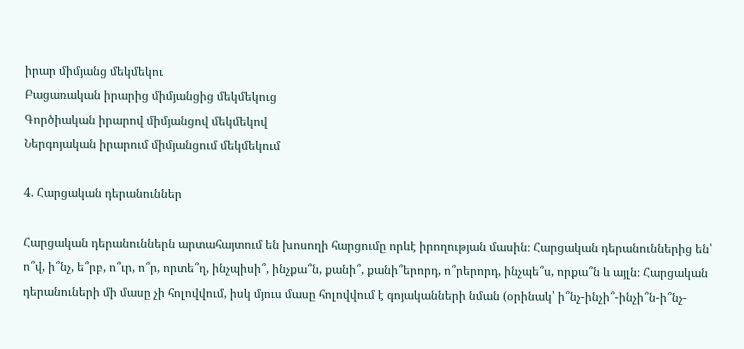իրար միմյանց մեկմեկու
Բացառական իրարից միմյանցից մեկմեկուց
Գործիական իրարով միմյանցով մեկմեկով
Ներգոյական իրարում միմյանցում մեկմեկում

4. Հարցական դերանուններ

Հարցական դերանուններն արտահայտում են խոսողի հարցումը որևէ իրողության մասին։ Հարցական դերանուններից են՝ ո՞վ, ի՞նչ, ե՞րբ, ո՞ւր, ո՞ր, որտե՞ղ, ինչպիսի՞, ինչքա՞ն, քանի՞, քանի՞երորդ, ո՞րերորդ, ինչպե՞ս, որքա՞ն և այլն։ Հարցական դերանուների մի մասը չի հոլովվում, իսկ մյուս մասը հոլովվում է գոյականների նման (օրինակ՝ ի՞նչ-ինչի՞-ինչի՞ն-ի՞նչ-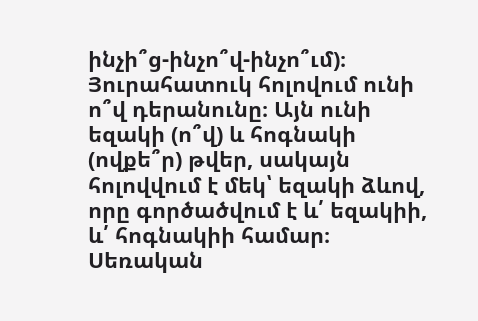ինչի՞ց-ինչո՞վ-ինչո՞ւմ)։ Յուրահատուկ հոլովում ունի ո՞վ դերանունը։ Այն ունի եզակի (ո՞վ) և հոգնակի (ովքե՞ր) թվեր, սակայն հոլովվում է մեկ՝ եզակի ձևով, որը գործածվում է և՛ եզակիի, և՛ հոգնակիի համար։ Սեռական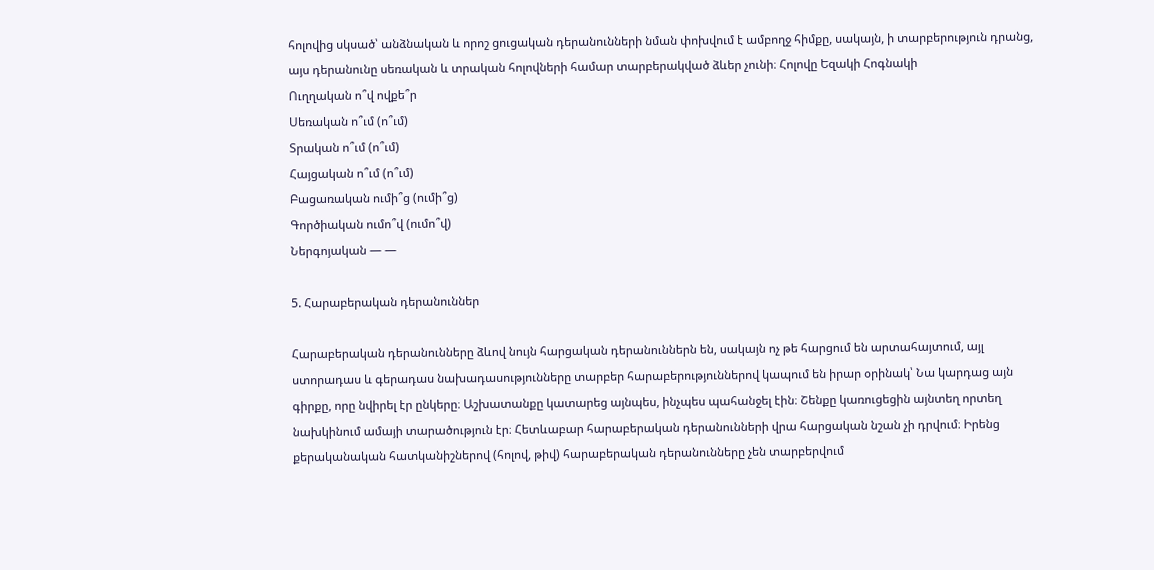հոլովից սկսած՝ անձնական և որոշ ցուցական դերանունների նման փոխվում է ամբողջ հիմքը, սակայն, ի տարբերություն դրանց, այս դերանունը սեռական և տրական հոլովների համար տարբերակված ձևեր չունի։ Հոլովը Եզակի Հոգնակի
Ուղղական ո՞վ ովքե՞ր
Սեռական ո՞ւմ (ո՞ւմ)
Տրական ո՞ւմ (ո՞ւմ)
Հայցական ո՞ւմ (ո՞ւմ)
Բացառական ումի՞ց (ումի՞ց)
Գործիական ումո՞վ (ումո՞վ)
Ներգոյական — —

5. Հարաբերական դերանուններ

Հարաբերական դերանունները ձևով նույն հարցական դերանուններն են, սակայն ոչ թե հարցում են արտահայտում, այլ ստորադաս և գերադաս նախադասությունները տարբեր հարաբերություններով կապում են իրար օրինակ՝ Նա կարդաց այն գիրքը, որը նվիրել էր ընկերը։ Աշխատանքը կատարեց այնպես, ինչպես պահանջել էին։ Շենքը կառուցեցին այնտեղ որտեղ նախկինում ամայի տարածություն էր։ Հետևաբար հարաբերական դերանունների վրա հարցական նշան չի դրվում։ Իրենց քերականական հատկանիշներով (հոլով, թիվ) հարաբերական դերանունները չեն տարբերվում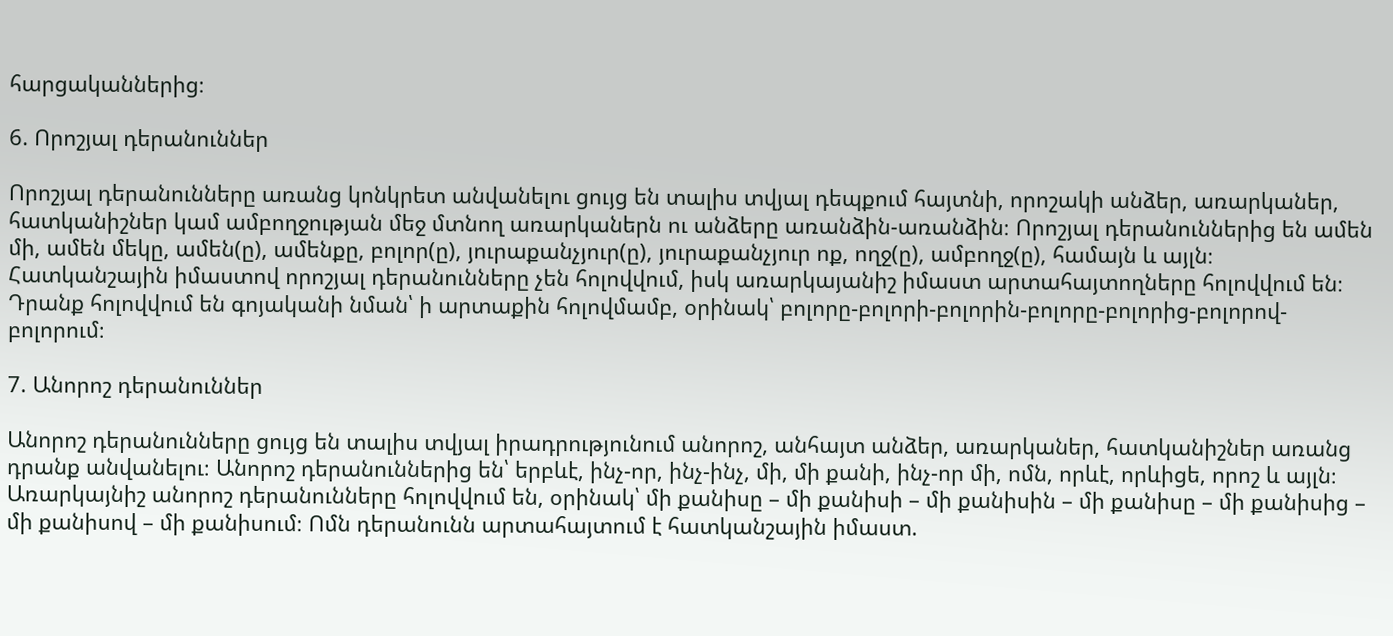հարցականներից։

6. Որոշյալ դերանուններ

Որոշյալ դերանունները առանց կոնկրետ անվանելու ցույց են տալիս տվյալ դեպքում հայտնի, որոշակի անձեր, առարկաներ, հատկանիշներ կամ ամբողջության մեջ մտնող առարկաներն ու անձերը առանձին-առանձին։ Որոշյալ դերանուններից են ամեն մի, ամեն մեկը, ամեն(ը), ամենքը, բոլոր(ը), յուրաքանչյուր(ը), յուրաքանչյուր ոք, ողջ(ը), ամբողջ(ը), համայն և այլն։ Հատկանշային իմաստով որոշյալ դերանունները չեն հոլովվում, իսկ առարկայանիշ իմաստ արտահայտողները հոլովվում են։ Դրանք հոլովվում են գոյականի նման՝ ի արտաքին հոլովմամբ, օրինակ՝ բոլորը-բոլորի-բոլորին-բոլորը-բոլորից-բոլորով-բոլորում։

7. Անորոշ դերանուններ

Անորոշ դերանունները ցույց են տալիս տվյալ իրադրությունում անորոշ, անհայտ անձեր, առարկաներ, հատկանիշներ առանց դրանք անվանելու։ Անորոշ դերանուններից են՝ երբևէ, ինչ-որ, ինչ-ինչ, մի, մի քանի, ինչ-որ մի, ոմն, որևէ, որևիցե, որոշ և այլն։ Առարկայնիշ անորոշ դերանունները հոլովվում են, օրինակ՝ մի քանիսը – մի քանիսի – մի քանիսին – մի քանիսը – մի քանիսից – մի քանիսով – մի քանիսում։ Ոմն դերանունն արտահայտում է հատկանշային իմաստ.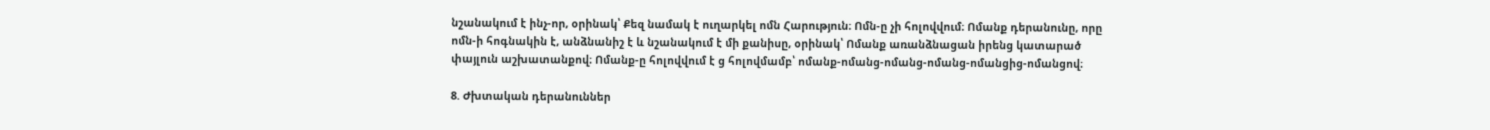նշանակում է ինչ-որ, օրինակ՝ Քեզ նամակ է ուղարկել ոմն Հարություն։ Ոմն-ը չի հոլովվում։ Ոմանք դերանունը, որը ոմն-ի հոգնակին է, անձնանիշ է և նշանակում է մի քանիսը, օրինակ՝ Ոմանք առանձնացան իրենց կատարած փայլուն աշխատանքով։ Ոմանք-ը հոլովվում է ց հոլովմամբ՝ ոմանք-ոմանց-ոմանց-ոմանց-ոմանցից-ոմանցով։

8. Ժխտական դերանուններ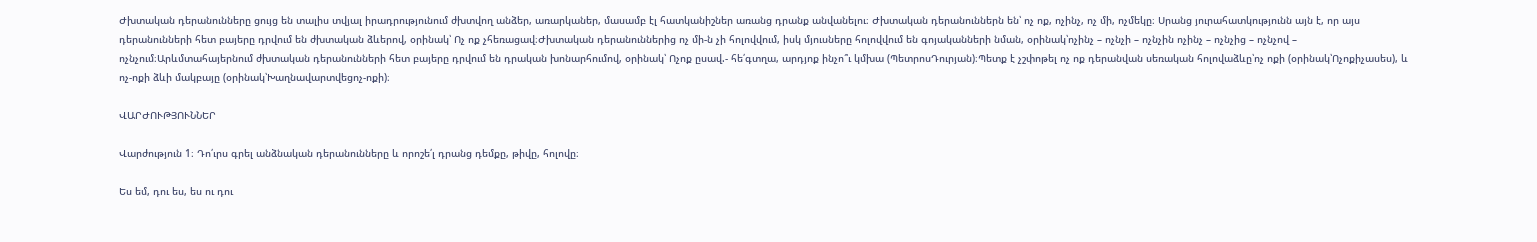Ժխտական դերանունները ցույց են տալիս տվյալ իրադրությունում ժխտվող անձեր, առարկաներ, մասամբ էլ հատկանիշներ առանց դրանք անվանելու։ Ժխտական դերանուններն են՝ ոչ ոք, ոչինչ, ոչ մի, ոչմեկը։ Սրանց յուրահատկությունն այն է, որ այս դերանունների հետ բայերը դրվում են ժխտական ձևերով, օրինակ՝ Ոչ ոք չհեռացավ։Ժխտական դերանուններից ոչ մի-ն չի հոլովվում, իսկ մյուսները հոլովվում են գոյականների նման, օրինակ՝ոչինչ – ոչնչի – ոչնչին ոչինչ – ոչնչից – ոչնչով – ոչնչում։Արևմտահայերնում ժխտական դերանունների հետ բայերը դրվում են դրական խոնարհումով, օրինակ՝ Ոչոք ըսավ.- հե՛գտղա, արդյոք ինչո՞ւ կմխա (ՊետրոսԴուրյան)։Պետք է չշփոթել ոչ ոք դերանվան սեռական հոլովաձևը՝ոչ ոքի (օրինակ՝Ոչոքիչասես), և ոչ-ոքի ձևի մակբայը (օրինակ՝Խաղնավարտվեցոչ-ոքի)։

ՎԱՐԺՈՒԹՅՈՒՆՆԵՐ

Վարժություն 1։ Դո՛ւրս գրել անձնական դերանունները և որոշե՛լ դրանց դեմքը, թիվը, հոլովը։

Ես եմ, դու ես, ես ու դու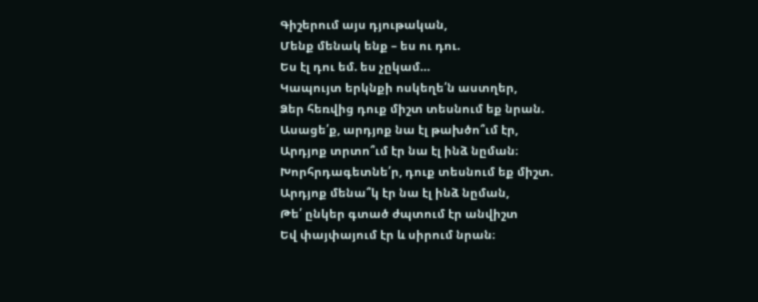Գիշերում այս դյութական,
Մենք մենակ ենք – ես ու դու.
Ես էլ դու եմ. ես չըկամ…
Կապույտ երկնքի ոսկեղե՛ն աստղեր,
Ձեր հեռվից դուք միշտ տեսնում եք նրան.
Ասացե՛ք, արդյոք նա էլ թախծո՞ւմ էր,
Արդյոք տրտո՞ւմ էր նա էլ ինձ նըման։
Խորհրդագետնե՛ր, դուք տեսնում եք միշտ.
Արդյոք մենա՞կ էր նա էլ ինձ նըման,
Թե՛ ընկեր գտած ժպտում էր անվիշտ
Եվ փայփայում էր և սիրում նրան։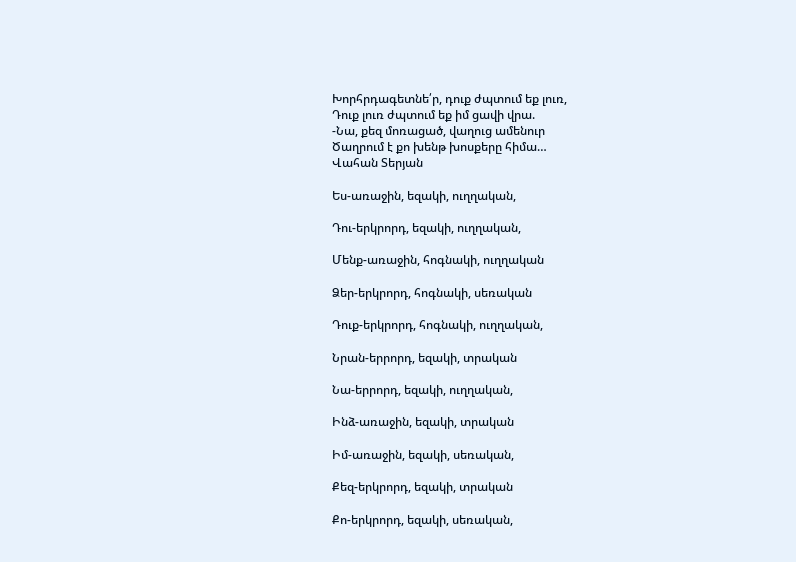Խորհրդագետնե՛ր, դուք ժպտում եք լուռ,
Դուք լուռ ժպտում եք իմ ցավի վրա.
-Նա, քեզ մոռացած, վաղուց ամենուր
Ծաղրում է քո խենթ խոսքերը հիմա…
Վահան Տերյան

Ես-առաջին, եզակի, ուղղական,

Դու-երկրորդ, եզակի, ուղղական,

Մենք-առաջին, հոգնակի, ուղղական

Ձեր-երկրորդ, հոգնակի, սեռական

Դուք-երկրորդ, հոգնակի, ուղղական,

Նրան-երրորդ, եզակի, տրական

Նա-երրորդ, եզակի, ուղղական,

Ինձ-առաջին, եզակի, տրական

Իմ-առաջին, եզակի, սեռական,

Քեզ-երկրորդ, եզակի, տրական

Քո-երկրորդ, եզակի, սեռական,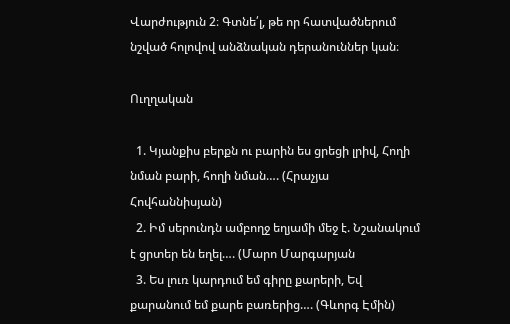Վարժություն 2։ Գտնե՛լ, թե որ հատվածներում նշված հոլովով անձնական դերանուններ կան։

Ուղղական

  1. Կյանքիս բերքն ու բարին ես ցրեցի լրիվ, Հողի նման բարի, հողի նման…. (Հրաչյա Հովհաննիսյան)
  2. Իմ սերունդն ամբողջ եղյամի մեջ է. Նշանակում է ցրտեր են եղել…. (Մարո Մարգարյան
  3. Ես լուռ կարդում եմ գիրը քարերի, Եվ քարանում եմ քարե բառերից…. (Գևորգ Էմին)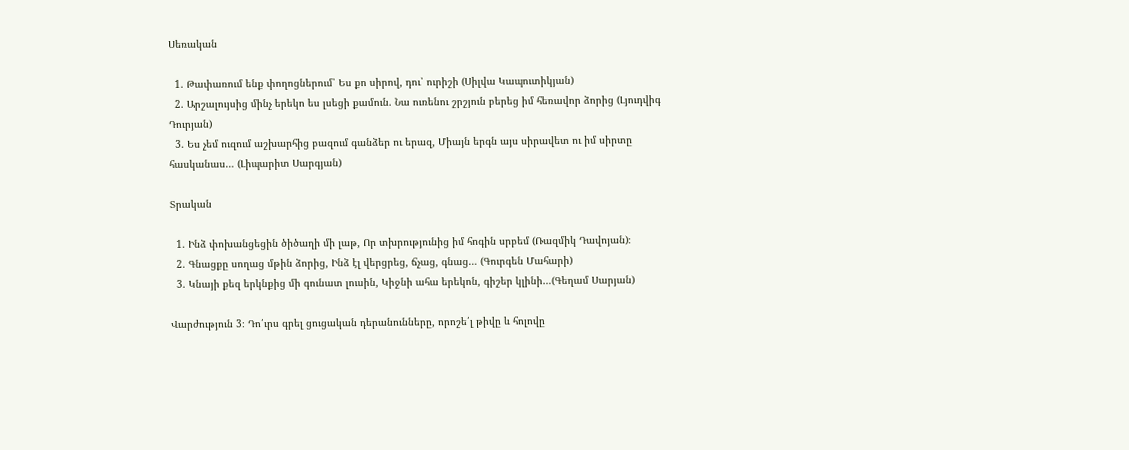Սեռական

  1. Թափառում ենք փողոցներում՝ Ես քո սիրով, դու՝ ուրիշի (Սիլվա Կապուտիկյան)
  2. Արշալույսից մինչ երեկո ես լսեցի քամուն. Նա ուռենու շրշյուն բերեց իմ հեռավոր ձորից (Լյուդվիգ Դուրյան)
  3. Ես չեմ ուզում աշխարհից բազում գանձեր ու երազ, Միայն երգն այս սիրավետ ու իմ սիրտը հասկանաս… (Լիպարիտ Սարգյան)

Տրական

  1. Ինձ փոխանցեցին ծիծաղի մի լաթ, Որ տխրությունից իմ հոգին սրբեմ (Ռազմիկ Դավոյան)։
  2. Գնացքը սողաց մթին ձորից, Ինձ էլ վերցրեց, ճչաց, գնաց… (Գուրգեն Մահարի)
  3. Կնայի քեզ երկնքից մի գունատ լուսին, Կիջնի ահա երեկոն, գիշեր կլինի…(Գեղամ Սարյան)

Վարժություն 3։ Դո՛ւրս գրել ցուցական դերանունները, որոշե՛լ թիվը և հոլովը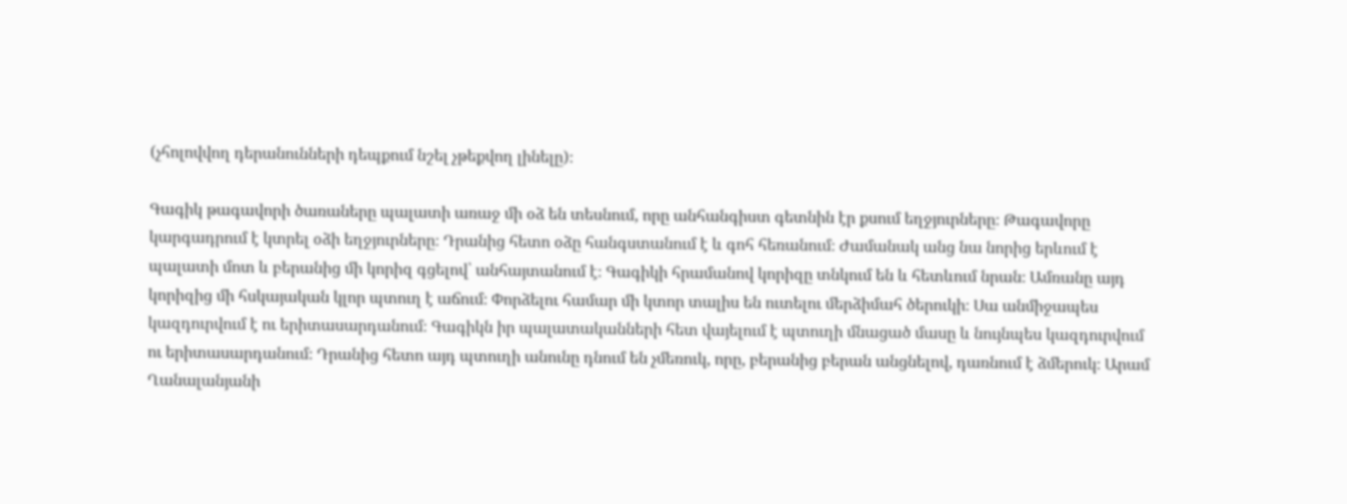(չհոլովվող դերանունների դեպքում նշել չթեքվող լինելը)։

Գագիկ թագավորի ծառաները պալատի առաջ մի օձ են տեսնում, որը անհանգիստ գետնին էր քսում եղջյուրները։ Թագավորը կարգադրում է կտրել օձի եղջյուրները։ Դրանից հետո օձը հանգստանում է և գոհ հեռանում։ Ժամանակ անց նա նորից երևում է պալատի մոտ և բերանից մի կորիզ գցելով՝ անհայտանում է։ Գագիկի հրամանով կորիզը տնկում են և հետևում նրան։ Ամռանը այդ կորիզից մի հսկայական կլոր պտուղ է աճում։ Փորձելու համար մի կտոր տալիս են ուտելու մերձիմահ ծերուկի։ Սա անմիջապես կազդուրվում է ու երիտասարդանում։ Գագիկն իր պալատականների հետ վայելում է պտուղի մնացած մասը և նույնպես կազդուրվում ու երիտասարդանում։ Դրանից հետո այդ պտուղի անունը դնում են չմեռուկ, որը, բերանից բերան անցնելով, դառնում է ձմերուկ։ Արամ Ղանալանյանի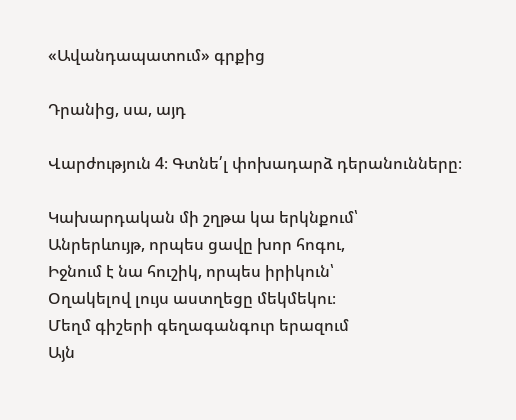«Ավանդապատում» գրքից

Դրանից, սա, այդ

Վարժություն 4։ Գտնե՛լ փոխադարձ դերանունները։

Կախարդական մի շղթա կա երկնքում՝
Անրերևույթ, որպես ցավը խոր հոգու,
Իջնում է նա հուշիկ, որպես իրիկուն՝
Օղակելով լույս աստղեցը մեկմեկու։
Մեղմ գիշերի գեղագանգուր երազում
Այն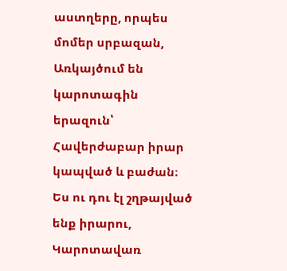աստղերը, որպես մոմեր սրբազան,
Առկայծում են կարոտագին երազուն՝
Հավերժաբար իրար կապված և բաժան։
Ես ու դու էլ շղթայված ենք իրարու,
Կարոտավառ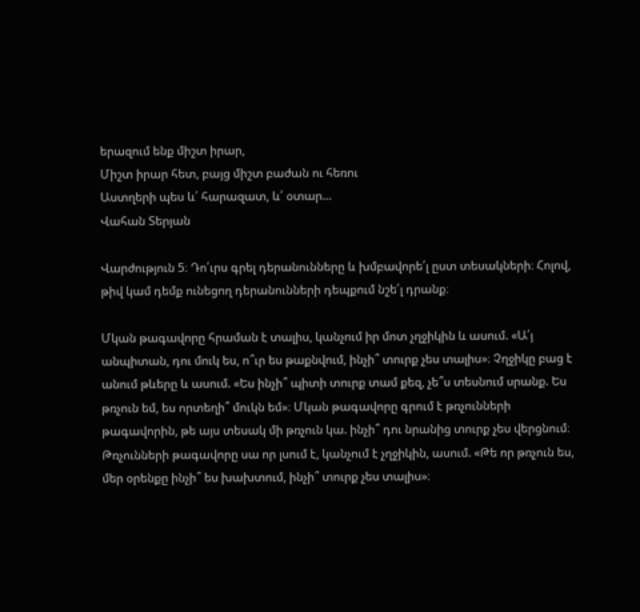երազում ենք միշտ իրար,
Միշտ իրար հետ, բայց միշտ բաժան ու հեռու
Աստղերի պես և՛ հարազատ, և՛ օտար…
Վահան Տերյան

Վարժություն 5։ Դո՛ւրս գրել դերանունները և խմբավորե՛լ ըստ տեսակների։ Հոլով, թիվ կամ դեմք ունեցող դերանունների դեպքում նշե՛լ դրանք։

Մկան թագավորը հրաման է տալիս, կանչում իր մոտ չղջիկին և ասում. «Ա՛յ անպիտան, դու մուկ ես, ո՞ւր ես թաքնվում, ինչի՞ տուրք չես տալիս»։ Չղջիկը բաց է անում թևերը և ասում. «Ես ինչի՞ պիտի տուրք տամ քեզ, չե՞ս տեսնում սրանք. Ես թռչուն եմ, ես որտեղի՞ մուկն եմ»։ Մկան թագավորը գրում է թռչունների թագավորին, թե այս տեսակ մի թռչուն կա. ինչի՞ դու նրանից տուրք չես վերցնում։ Թռչունների թագավորը սա որ լսում է, կանչում է չղջիկին, ասում. «Թե որ թռչուն ես, մեր օրենքը ինչի՞ ես խախտում, ինչի՞ տուրք չես տալիս»։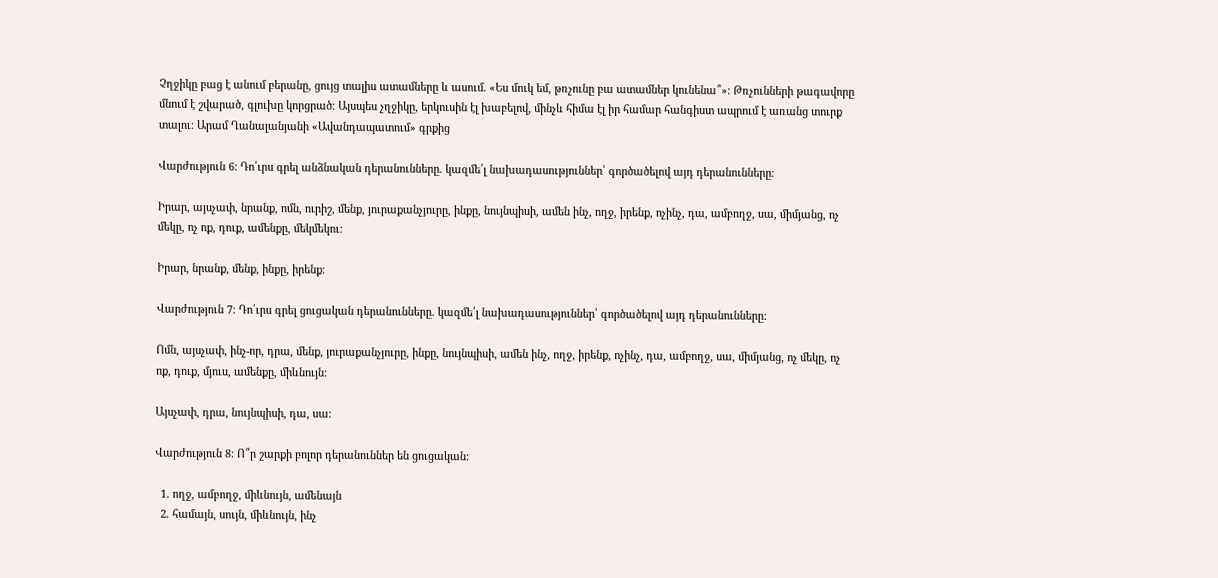Չղջիկը բաց է անում բերանը, ցույց տալիս ատամները և ասում. «Ես մուկ եմ, թռչունը բա ատամներ կունենա՞»։ Թռչունների թագավորը մնում է շվարած, գլուխը կորցրած։ Այսպես չղջիկը, երկուսին էլ խաբելով, մինչև հիմա էլ իր համար հանգիստ ապրում է առանց տուրք տալու։ Արամ Ղանալանյանի «Ավանդապատում» գրքից

Վարժություն 6։ Դո՛ւրս գրել անձնական դերանունները. կազմե՛լ նախադասություններ՝ գործածելով այդ դերանունները։

Իրար, այսչափ, նրանք, ոմն, ուրիշ, մենք, յուրաքանչյուրը, ինքը, նույնպիսի, ամեն ինչ, ողջ, իրենք, ոչինչ, դա, ամբողջ, սա, միմյանց, ոչ մեկը, ոչ ոք, դուք, ամենքը, մեկմեկու:

Իրար, նրանք, մենք, ինքը, իրենք։

Վարժություն 7։ Դո՛ւրս գրել ցուցական դերանունները. կազմե՛լ նախադասություններ՝ գործածելով այդ դերանունները։

Ոմն, այսչափ, ինչ-որ, դրա, մենք, յուրաքանչյուրը, ինքը, նույնպիսի, ամեն ինչ, ողջ, իրենք, ոչինչ, դա, ամբողջ, սա, միմյանց, ոչ մեկը, ոչ ոք, դուք, մյուս, ամենքը, միևնույն:

Այսչափ, դրա, նույնպիսի, դա, սա։

Վարժություն 8։ Ո՞ր շարքի բոլոր դերանուններ են ցուցական:

  1. ողջ, ամբողջ, միևնույն, ամենայն
  2. համայն, սույն, միևնույն, ինչ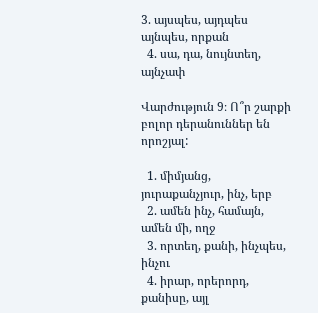3. այսպես, այդպես այնպես, որքան
  4. սա, դա, նույնտեղ, այնչափ

Վարժություն 9։ Ո՞ր շարքի բոլոր դերանուններ են որոշյալ:

  1. միմյանց, յուրաքանչյուր, ինչ, երբ
  2. ամեն ինչ, համայն, ամեն մի, ողջ
  3. որտեղ, քանի, ինչպես, ինչու
  4. իրար, որերորդ, քանիսը, այլ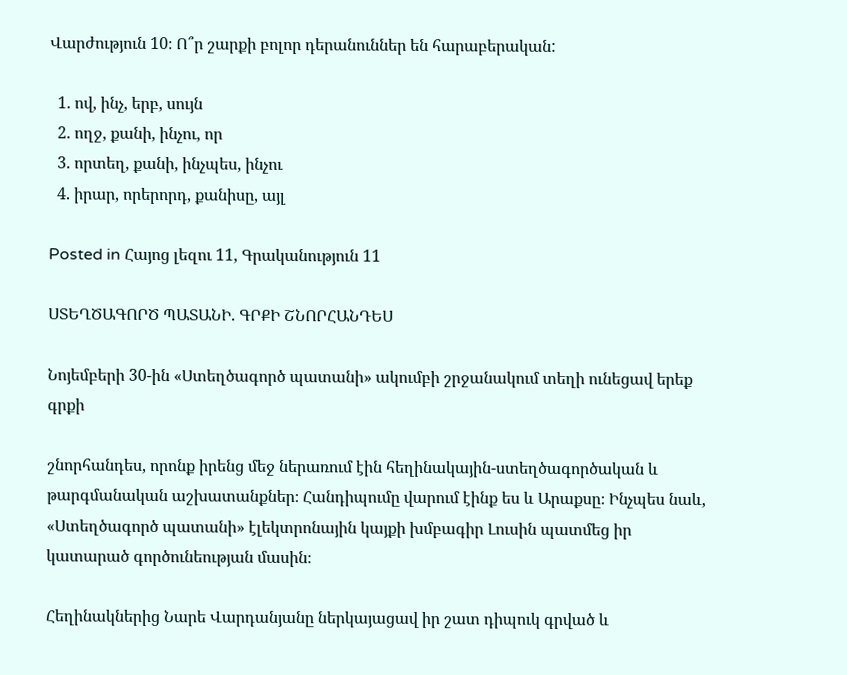Վարժություն 10։ Ո՞ր շարքի բոլոր դերանուններ են հարաբերական:

  1. ով, ինչ, երբ, սույն
  2. ողջ, քանի, ինչու, որ
  3. որտեղ, քանի, ինչպես, ինչու
  4. իրար, որերորդ, քանիսը, այլ

Posted in Հայոց լեզու 11, Գրականություն 11

ՍՏԵՂԾԱԳՈՐԾ ՊԱՏԱՆԻ. ԳՐՔԻ ՇՆՈՐՀԱՆԴԵՍ

Նոյեմբերի 30-ին «Ստեղծագործ պատանի» ակումբի շրջանակում տեղի ունեցավ երեք գրքի

շնորհանդես, որոնք իրենց մեջ ներառում էին հեղինակային-ստեղծագործական և թարգմանական աշխատանքներ։ Հանդիպումը վարում էինք ես և Արաքսը։ Ինչպես նաև, «Ստեղծագործ պատանի» էլեկտրոնային կայքի խմբագիր Լուսին պատմեց իր կատարած գործունեության մասին։

Հեղինակներից Նարե Վարդանյանը ներկայացավ իր շատ դիպուկ գրված և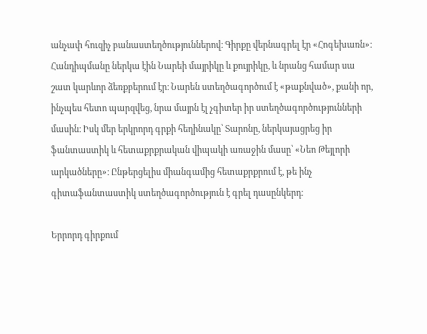անչափ հուզիչ բանաստեղծություններով։ Գիրքը վերնագրել էր «Հոգեխառն»։ Հանդիպմանը ներկա էին Նարեի մայրիկը և քույրիկը, և նրանց համար սա շատ կարևոր ձեռքբերում էր։ Նարեն ստեղծագործում է «թաքնված», քանի որ, ինչպես հետո պարզվեց, նրա մայրն էլ չգիտեր իր ստեղծագործությունների մասին։ Իսկ մեր երկրորդ գրքի հեղինակը՝ Տարոնը, ներկայացրեց իր ֆանտաստիկ և հետաքրքրական վիպակի առաջին մասը՝ «Նեո Թեյլորի արկածները»։ Ընթերցելիս միանգամից հետաքրքրում է, թե ինչ գիտաֆանտաստիկ ստեղծագործություն է գրել դասընկերդ։

Երրորդ գիրքում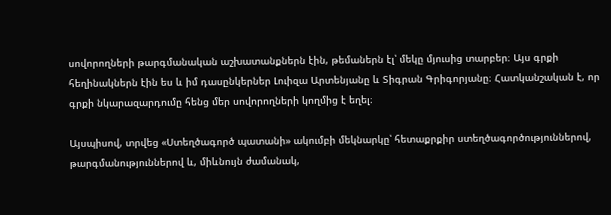սովորողների թարգմանական աշխատանքներն էին, թեմաներն էլ՝ մեկը մյուսից տարբեր։ Այս գրքի հեղինակներն էին ես և իմ դասընկերներ Լուիզա Արտենյանը և Տիգրան Գրիգորյանը։ Հատկանշական է, որ գրքի նկարազարդումը հենց մեր սովորողների կողմից է եղել։

Այսպիսով, տրվեց «Ստեղծագործ պատանի» ակումբի մեկնարկը՝ հետաքրքիր ստեղծագործություններով, թարգմանություններով և, միևնույն ժամանակ,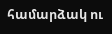համարձակ ու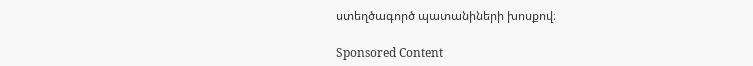ստեղծագործ պատանիների խոսքով։

Sponsored Content